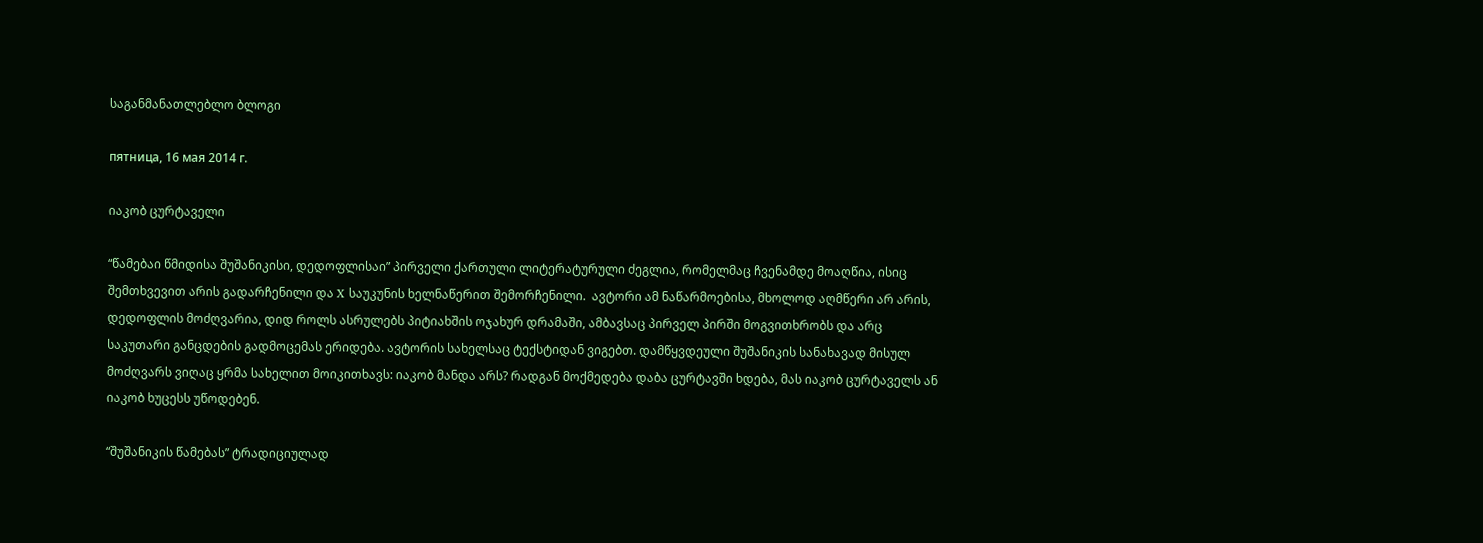საგანმანათლებლო ბლოგი

пятница, 16 мая 2014 г.

იაკობ ცურტაველი

“წამებაი წმიდისა შუშანიკისი, დედოფლისაი” პირველი ქართული ლიტერატურული ძეგლია, რომელმაც ჩვენამდე მოაღწია, ისიც შემთხვევით არის გადარჩენილი და X საუკუნის ხელნაწერით შემორჩენილი.  ავტორი ამ ნაწარმოებისა, მხოლოდ აღმწერი არ არის, დედოფლის მოძღვარია, დიდ როლს ასრულებს პიტიახშის ოჯახურ დრამაში, ამბავსაც პირველ პირში მოგვითხრობს და არც საკუთარი განცდების გადმოცემას ერიდება. ავტორის სახელსაც ტექსტიდან ვიგებთ. დამწყვდეული შუშანიკის სანახავად მისულ მოძღვარს ვიღაც ყრმა სახელით მოიკითხავს: იაკობ მანდა არს? რადგან მოქმედება დაბა ცურტავში ხდება, მას იაკობ ცურტაველს ან იაკობ ხუცესს უწოდებენ.

“შუშანიკის წამებას” ტრადიციულად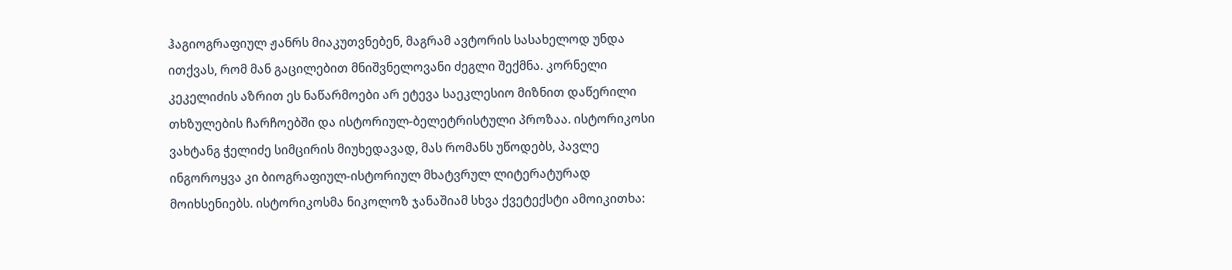ჰაგიოგრაფიულ ჟანრს მიაკუთვნებენ, მაგრამ ავტორის სასახელოდ უნდა ითქვას, რომ მან გაცილებით მნიშვნელოვანი ძეგლი შექმნა. კორნელი კეკელიძის აზრით ეს ნაწარმოები არ ეტევა საეკლესიო მიზნით დაწერილი თხზულების ჩარჩოებში და ისტორიულ-ბელეტრისტული პროზაა. ისტორიკოსი ვახტანგ ჭელიძე სიმცირის მიუხედავად, მას რომანს უწოდებს, პავლე ინგოროყვა კი ბიოგრაფიულ-ისტორიულ მხატვრულ ლიტერატურად მოიხსენიებს. ისტორიკოსმა ნიკოლოზ ჯანაშიამ სხვა ქვეტექსტი ამოიკითხა: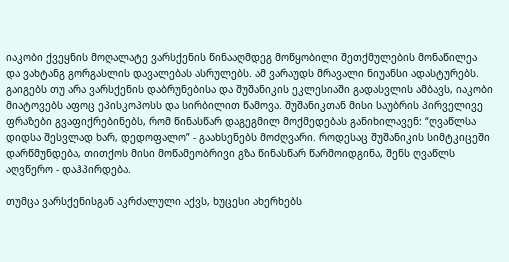იაკობი ქვეყნის მოღალატე ვარსქენის წინააღმდეგ მოწყობილი შეთქმულების მონაწილეა და ვახტანგ გორგასლის დავალებას ასრულებს. ამ ვარაუდს მრავალი ნიუანსი ადასტურებს. გაიგებს თუ არა ვარსქენის დაბრუნებისა და შუშანიკის ეკლესიაში გადასვლის ამბავს, იაკობი მიატოვებს აფოც ეპისკოპოსს და სირბილით წამოვა. შუშანიკთან მისი საუბრის პირველივე ფრაზები გვაფიქრებინებს, რომ წინასწარ დაგეგმილ მოქმედებას განიხილავენ: “ღვაწლსა დიდსა შესვლად ხარ, დედოფალო” - გაახსენებს მოძღვარი. როდესაც შუშანიკის სიმტკიცეში დარწმუნდება, თითქოს მისი მოწამეობრივი გზა წინასწარ წარმოიდგინა, შენს ღვაწლს აღვწერო - დაჰპირდება.

თუმცა ვარსქენისგან აკრძალული აქვს, ხუცესი ახერხებს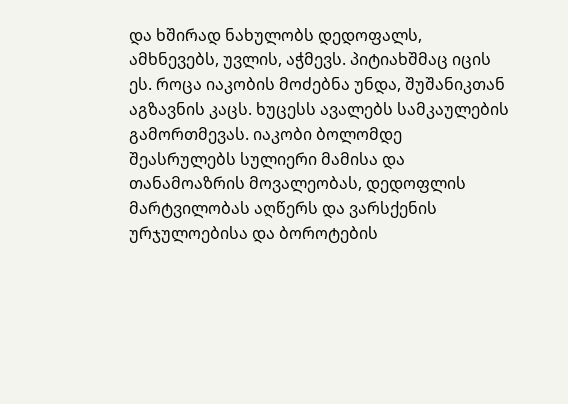და ხშირად ნახულობს დედოფალს, ამხნევებს, უვლის, აჭმევს. პიტიახშმაც იცის ეს. როცა იაკობის მოძებნა უნდა, შუშანიკთან აგზავნის კაცს. ხუცესს ავალებს სამკაულების გამორთმევას. იაკობი ბოლომდე შეასრულებს სულიერი მამისა და თანამოაზრის მოვალეობას, დედოფლის მარტვილობას აღწერს და ვარსქენის ურჯულოებისა და ბოროტების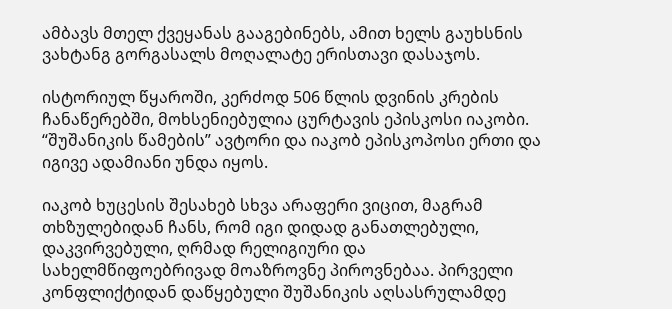ამბავს მთელ ქვეყანას გააგებინებს, ამით ხელს გაუხსნის ვახტანგ გორგასალს მოღალატე ერისთავი დასაჯოს.

ისტორიულ წყაროში, კერძოდ 506 წლის დვინის კრების ჩანაწერებში, მოხსენიებულია ცურტავის ეპისკოსი იაკობი. “შუშანიკის წამების” ავტორი და იაკობ ეპისკოპოსი ერთი და იგივე ადამიანი უნდა იყოს.

იაკობ ხუცესის შესახებ სხვა არაფერი ვიცით, მაგრამ თხზულებიდან ჩანს, რომ იგი დიდად განათლებული, დაკვირვებული, ღრმად რელიგიური და სახელმწიფოებრივად მოაზროვნე პიროვნებაა. პირველი კონფლიქტიდან დაწყებული შუშანიკის აღსასრულამდე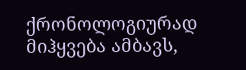ქრონოლოგიურად მიჰყვება ამბავს,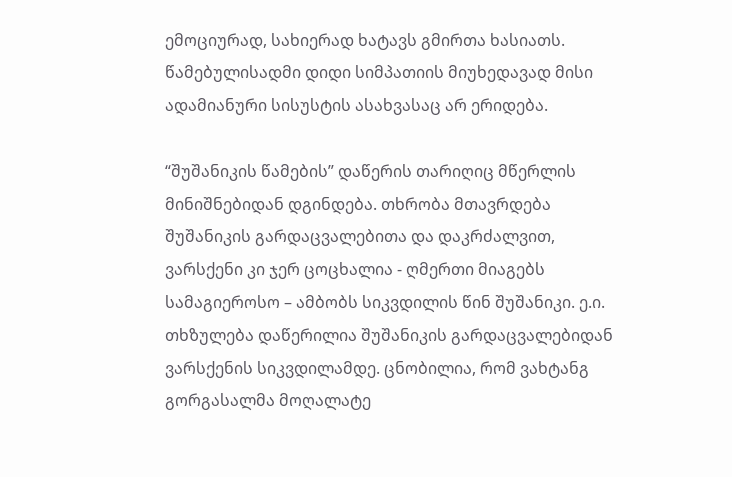ემოციურად, სახიერად ხატავს გმირთა ხასიათს. წამებულისადმი დიდი სიმპათიის მიუხედავად მისი ადამიანური სისუსტის ასახვასაც არ ერიდება.

“შუშანიკის წამების” დაწერის თარიღიც მწერლის მინიშნებიდან დგინდება. თხრობა მთავრდება შუშანიკის გარდაცვალებითა და დაკრძალვით, ვარსქენი კი ჯერ ცოცხალია - ღმერთი მიაგებს სამაგიეროსო – ამბობს სიკვდილის წინ შუშანიკი. ე.ი. თხზულება დაწერილია შუშანიკის გარდაცვალებიდან ვარსქენის სიკვდილამდე. ცნობილია, რომ ვახტანგ გორგასალმა მოღალატე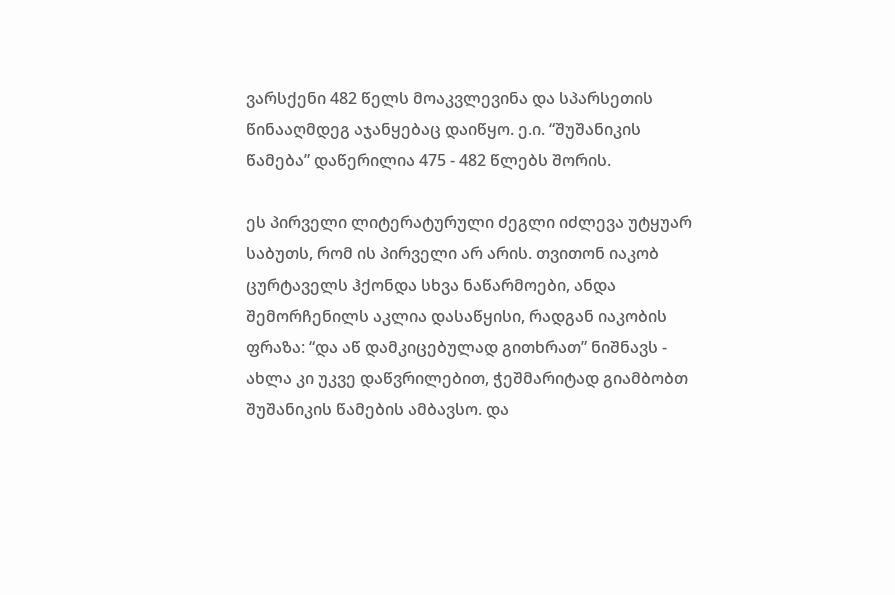ვარსქენი 482 წელს მოაკვლევინა და სპარსეთის წინააღმდეგ აჯანყებაც დაიწყო. ე.ი. “შუშანიკის წამება” დაწერილია 475 - 482 წლებს შორის.

ეს პირველი ლიტერატურული ძეგლი იძლევა უტყუარ საბუთს, რომ ის პირველი არ არის. თვითონ იაკობ ცურტაველს ჰქონდა სხვა ნაწარმოები, ანდა შემორჩენილს აკლია დასაწყისი, რადგან იაკობის ფრაზა: “და აწ დამკიცებულად გითხრათ” ნიშნავს - ახლა კი უკვე დაწვრილებით, ჭეშმარიტად გიამბობთ შუშანიკის წამების ამბავსო. და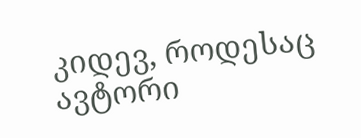კიდევ, როდესაც ავტორი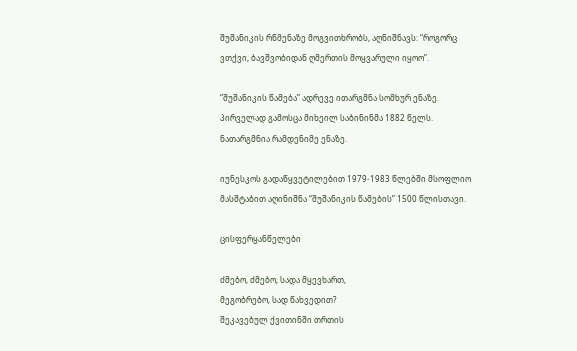შუშანიკის რწმენაზე მოგვითხრობს, აღნიშნავს: “როგორც ვთქვი, ბავშვობიდან ღმერთის მოყვარული იყოო”.

“შუშანიკის წამება” ადრევე ითარგმნა სომხურ ენაზე. პირველად გამოსცა მიხეილ საბინინმა 1882 წელს. ნათარგმნია რამდენიმე ენაზე.

იუნესკოს გადაწყვეტილებით 1979-1983 წლებში მსოფლიო მასშტაბით აღინიშნა “შუშანიკის წამების” 1500 წლისთავი.

ცისფერყანწელები

ძმებო, ძმებო, სადა მყევხართ,
მეგობრებო, სად წახვედით?
შეკავებულ ქვითინში თრთის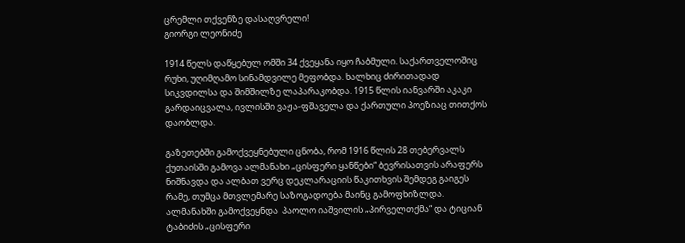ცრემლი თქვენზე დასაღვრელი!
გიორგი ლეონიძე

1914 წელს დაწყებულ ომში 34 ქვეყანა იყო ჩაბმული. საქართველოშიც რუხი, უღიმღამო სინამდვილე მეფობდა. ხალხიც ძირითადად სიკვდილსა და შიმშილზე ლაპარაკობდა. 1915 წლის იანვარში აკაკი გარდაიცვალა, ივლისში ვაჟა-ფშაველა და ქართული პოეზიაც თითქოს დაობლდა.

გაზეთებში გამოქვეყნებული ცნობა, რომ 1916 წლის 28 თებერვალს ქუთაისში გამოვა ალმანახი „ცისფერი ყანწები“ ბევრისათვის არაფერს ნიშნავდა და ალბათ ვერც დეკლარაციის წაკითხვის შემდეგ გაიგეს რამე, თუმცა მთვლემარე საზოგადოება მაინც გამოფხიზლდა. ალმანახში გამოქვეყნდა  პაოლო იაშვილის „პირველთქმა“ და ტიციან ტაბიძის „ცისფერი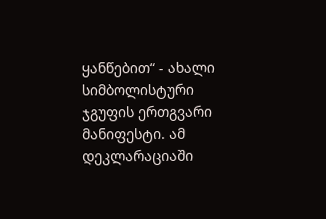ყანწებით“ - ახალი სიმბოლისტური ჯგუფის ერთგვარი მანიფესტი. ამ დეკლარაციაში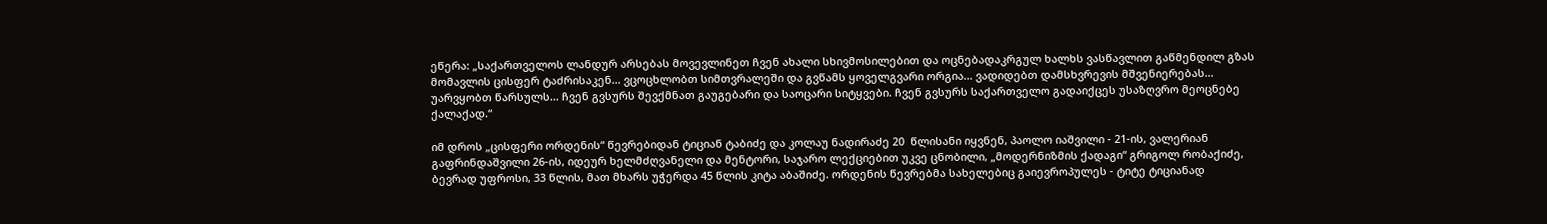ეწერა: „საქართველოს ლანდურ არსებას მოვევლინეთ ჩვენ ახალი სხივმოსილებით და ოცნებადაკრგულ ხალხს ვასწავლით გაწმენდილ გზას მომავლის ცისფერ ტაძრისაკენ... ვცოცხლობთ სიმთვრალეში და გვწამს ყოველგვარი ორგია... ვადიდებთ დამსხვრევის მშვენიერებას... უარვყობთ წარსულს... ჩვენ გვსურს შევქმნათ გაუგებარი და საოცარი სიტყვები. ჩვენ გვსურს საქართველო გადაიქცეს უსაზღვრო მეოცნებე ქალაქად.“

იმ დროს „ცისფერი ორდენის“ წევრებიდან ტიციან ტაბიძე და კოლაუ ნადირაძე 20  წლისანი იყვნენ, პაოლო იაშვილი - 21-ის, ვალერიან გაფრინდაშვილი 26-ის, იდეურ ხელმძღვანელი და მენტორი, საჯარო ლექციებით უკვე ცნობილი, „მოდერნიზმის ქადაგი“ გრიგოლ რობაქიძე, ბევრად უფროსი, 33 წლის, მათ მხარს უჭერდა 45 წლის კიტა აბაშიძე. ორდენის წევრებმა სახელებიც გაიევროპულეს - ტიტე ტიციანად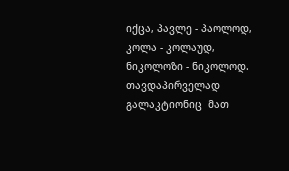იქცა, პავლე - პაოლოდ, კოლა - კოლაუდ, ნიკოლოზი - ნიკოლოდ. თავდაპირველად გალაკტიონიც  მათ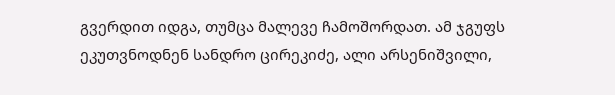გვერდით იდგა, თუმცა მალევე ჩამოშორდათ. ამ ჯგუფს ეკუთვნოდნენ სანდრო ცირეკიძე, ალი არსენიშვილი,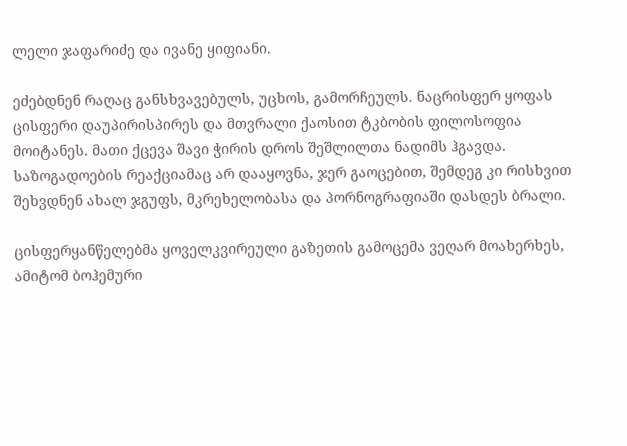ლელი ჯაფარიძე და ივანე ყიფიანი.

ეძებდნენ რაღაც განსხვავებულს, უცხოს, გამორჩეულს. ნაცრისფერ ყოფას ცისფერი დაუპირისპირეს და მთვრალი ქაოსით ტკბობის ფილოსოფია მოიტანეს. მათი ქცევა შავი ჭირის დროს შეშლილთა ნადიმს ჰგავდა. საზოგადოების რეაქციამაც არ დააყოვნა, ჯერ გაოცებით, შემდეგ კი რისხვით შეხვდნენ ახალ ჯგუფს, მკრეხელობასა და პორნოგრაფიაში დასდეს ბრალი.

ცისფერყანწელებმა ყოველკვირეული გაზეთის გამოცემა ვეღარ მოახერხეს, ამიტომ ბოჰემური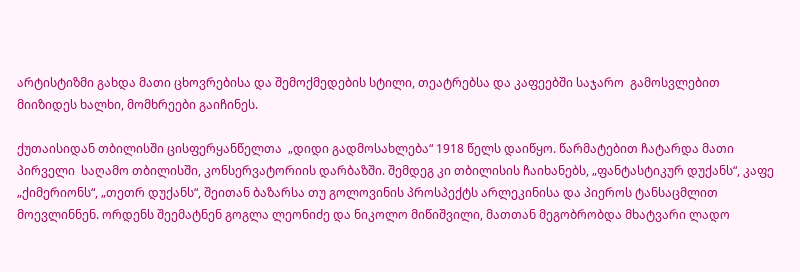არტისტიზმი გახდა მათი ცხოვრებისა და შემოქმედების სტილი, თეატრებსა და კაფეებში საჯარო  გამოსვლებით მიიზიდეს ხალხი, მომხრეები გაიჩინეს.

ქუთაისიდან თბილისში ცისფერყანწელთა  „დიდი გადმოსახლება“ 1918 წელს დაიწყო. წარმატებით ჩატარდა მათი პირველი  საღამო თბილისში, კონსერვატორიის დარბაზში. შემდეგ კი თბილისის ჩაიხანებს, „ფანტასტიკურ დუქანს“, კაფე „ქიმერიონს“, „თეთრ დუქანს“, შეითან ბაზარსა თუ გოლოვინის პროსპექტს არლეკინისა და პიეროს ტანსაცმლით მოევლინნენ. ორდენს შეემატნენ გოგლა ლეონიძე და ნიკოლო მიწიშვილი, მათთან მეგობრობდა მხატვარი ლადო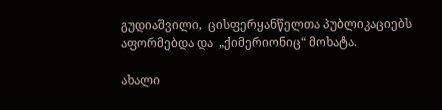გუდიაშვილი,  ცისფერყანწელთა პუბლიკაციებს აფორმებდა და  „ქიმერიონიც“ მოხატა.

ახალი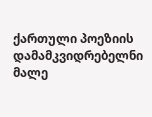ქართული პოეზიის დამამკვიდრებელნი მალე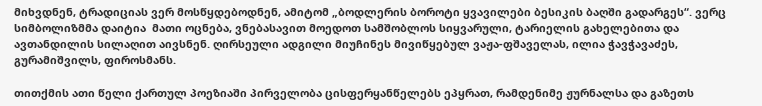მიხვდნენ, ტრადიციას ვერ მოსწყდებოდნენ, ამიტომ „ბოდლერის ბოროტი ყვავილები ბესიკის ბაღში გადარგეს“. ვერც სიმბოლიზმმა დაიტია  მათი ოცნება, ვნებასავით მოედოთ სამშობლოს სიყვარული, ტარიელის გახელებითა და ავთანდილის სილაღით აივსნენ. ღირსეული ადგილი მიუჩინეს მივიწყებულ ვაჟა-ფშაველას, ილია ჭავჭავაძეს, გურამიშვილს, ფიროსმანს.

თითქმის ათი წელი ქართულ პოეზიაში პირველობა ცისფერყანწელებს ეპყრათ, რამდენიმე ჟურნალსა და გაზეთს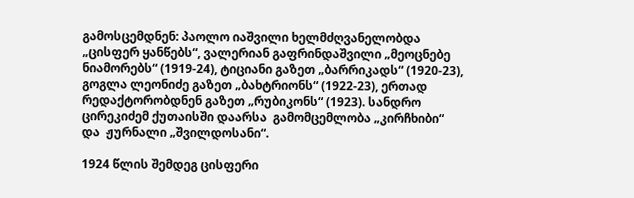გამოსცემდნენ: პაოლო იაშვილი ხელმძღვანელობდა „ცისფერ ყანწებს“, ვალერიან გაფრინდაშვილი „მეოცნებე ნიამორებს“ (1919-24), ტიციანი გაზეთ „ბარრიკადს“ (1920-23), გოგლა ლეონიძე გაზეთ „ბახტრიონს“ (1922-23), ერთად რედაქტორობდნენ გაზეთ „რუბიკონს“ (1923). სანდრო ცირეკიძემ ქუთაისში დაარსა  გამომცემლობა „კირჩხიბი“ და  ჟურნალი „შვილდოსანი“.

1924 წლის შემდეგ ცისფერი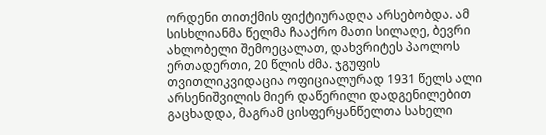ორდენი თითქმის ფიქტიურადღა არსებობდა. ამ სისხლიანმა წელმა ჩააქრო მათი სილაღე, ბევრი ახლობელი შემოეცალათ, დახვრიტეს პაოლოს ერთადერთი, 20 წლის ძმა. ჯგუფის თვითლიკვიდაცია ოფიციალურად 1931 წელს ალი არსენიშვილის მიერ დაწერილი დადგენილებით გაცხადდა, მაგრამ ცისფერყანწელთა სახელი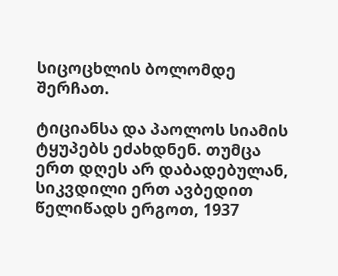სიცოცხლის ბოლომდე შერჩათ.

ტიციანსა და პაოლოს სიამის ტყუპებს ეძახდნენ. თუმცა ერთ დღეს არ დაბადებულან, სიკვდილი ერთ ავბედით წელიწადს ერგოთ, 1937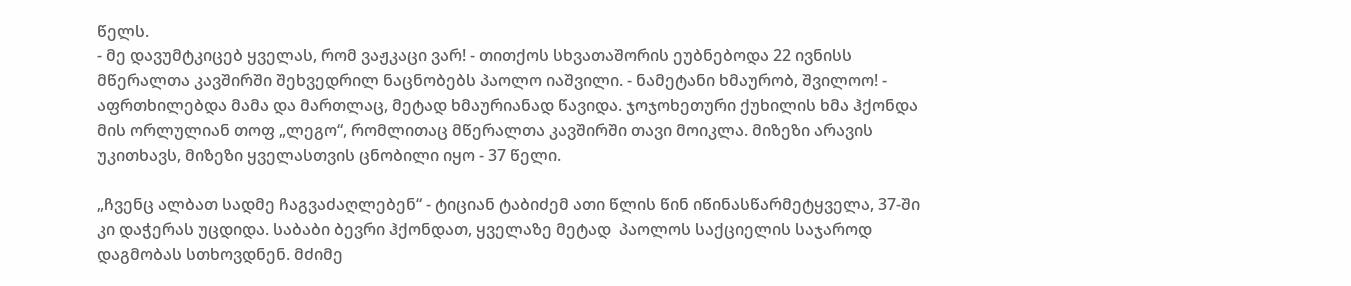წელს.
- მე დავუმტკიცებ ყველას, რომ ვაჟკაცი ვარ! - თითქოს სხვათაშორის ეუბნებოდა 22 ივნისს მწერალთა კავშირში შეხვედრილ ნაცნობებს პაოლო იაშვილი. - ნამეტანი ხმაურობ, შვილოო! - აფრთხილებდა მამა და მართლაც, მეტად ხმაურიანად წავიდა. ჯოჯოხეთური ქუხილის ხმა ჰქონდა მის ორლულიან თოფ „ლეგო“, რომლითაც მწერალთა კავშირში თავი მოიკლა. მიზეზი არავის უკითხავს, მიზეზი ყველასთვის ცნობილი იყო - 37 წელი.

„ჩვენც ალბათ სადმე ჩაგვაძაღლებენ“ - ტიციან ტაბიძემ ათი წლის წინ იწინასწარმეტყველა, 37-ში კი დაჭერას უცდიდა. საბაბი ბევრი ჰქონდათ, ყველაზე მეტად  პაოლოს საქციელის საჯაროდ დაგმობას სთხოვდნენ. მძიმე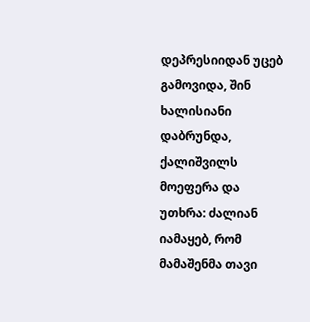დეპრესიიდან უცებ გამოვიდა, შინ ხალისიანი დაბრუნდა, ქალიშვილს მოეფერა და უთხრა: ძალიან იამაყებ, რომ მამაშენმა თავი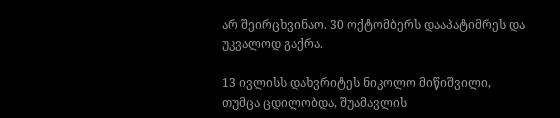არ შეირცხვინაო. 30 ოქტომბერს დააპატიმრეს და უკვალოდ გაქრა.

13 ივლისს დახვრიტეს ნიკოლო მიწიშვილი, თუმცა ცდილობდა, შუამავლის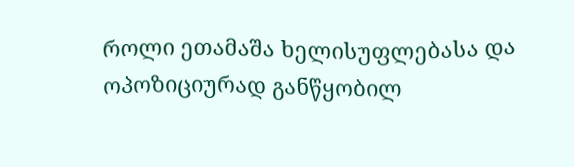როლი ეთამაშა ხელისუფლებასა და ოპოზიციურად განწყობილ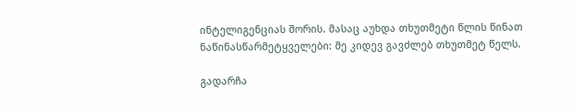ინტელიგენციას შორის. მასაც აუხდა თხუთმეტი წლის წინათ ნაწინასწარმეტყველები: მე კიდევ გავძლებ თხუთმეტ წელს.

გადარჩა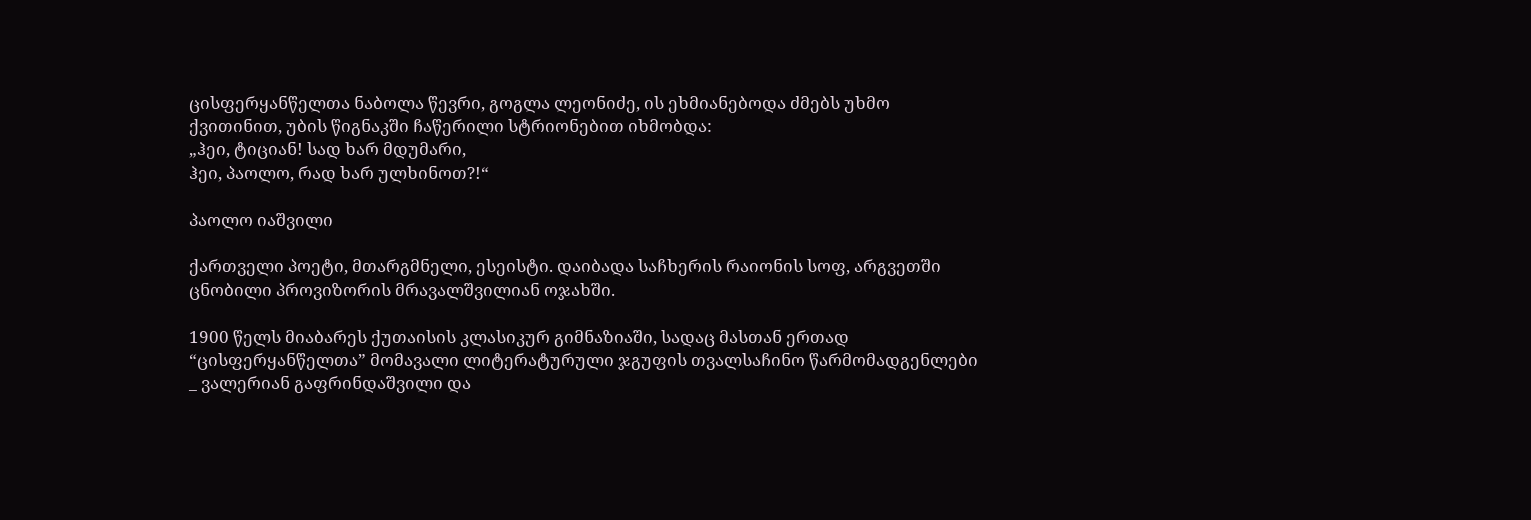ცისფერყანწელთა ნაბოლა წევრი, გოგლა ლეონიძე, ის ეხმიანებოდა ძმებს უხმო ქვითინით, უბის წიგნაკში ჩაწერილი სტრიონებით იხმობდა:
„ჰეი, ტიციან! სად ხარ მდუმარი,
ჰეი, პაოლო, რად ხარ ულხინოთ?!“

პაოლო იაშვილი

ქართველი პოეტი, მთარგმნელი, ესეისტი. დაიბადა საჩხერის რაიონის სოფ, არგვეთში ცნობილი პროვიზორის მრავალშვილიან ოჯახში.

1900 წელს მიაბარეს ქუთაისის კლასიკურ გიმნაზიაში, სადაც მასთან ერთად “ცისფერყანწელთა” მომავალი ლიტერატურული ჯგუფის თვალსაჩინო წარმომადგენლები _ ვალერიან გაფრინდაშვილი და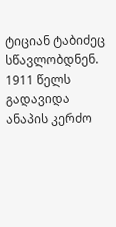ტიციან ტაბიძეც სწავლობდნენ. 1911 წელს გადავიდა ანაპის კერძო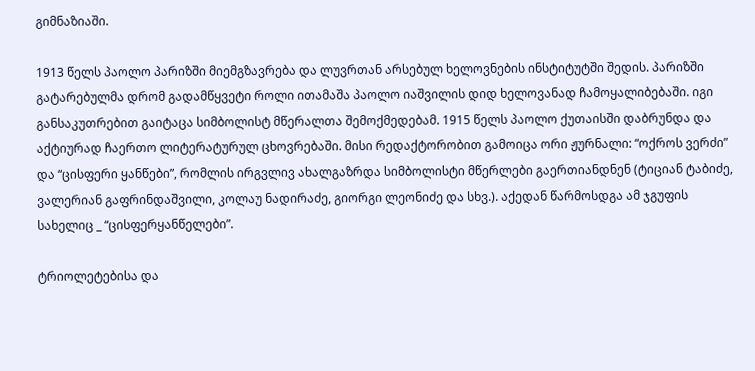გიმნაზიაში.

1913 წელს პაოლო პარიზში მიემგზავრება და ლუვრთან არსებულ ხელოვნების ინსტიტუტში შედის. პარიზში გატარებულმა დრომ გადამწყვეტი როლი ითამაშა პაოლო იაშვილის დიდ ხელოვანად ჩამოყალიბებაში. იგი განსაკუთრებით გაიტაცა სიმბოლისტ მწერალთა შემოქმედებამ. 1915 წელს პაოლო ქუთაისში დაბრუნდა და აქტიურად ჩაერთო ლიტერატურულ ცხოვრებაში. მისი რედაქტორობით გამოიცა ორი ჟურნალი: “ოქროს ვერძი” და “ცისფერი ყანწები”, რომლის ირგვლივ ახალგაზრდა სიმბოლისტი მწერლები გაერთიანდნენ (ტიციან ტაბიძე, ვალერიან გაფრინდაშვილი, კოლაუ ნადირაძე, გიორგი ლეონიძე და სხვ.). აქედან წარმოსდგა ამ ჯგუფის სახელიც _ “ცისფერყანწელები”.

ტრიოლეტებისა და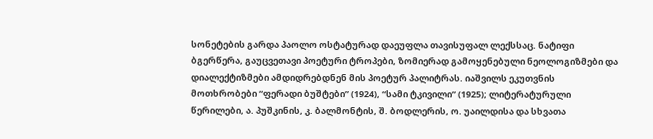სონეტების გარდა პაოლო ოსტატურად დაეუფლა თავისუფალ ლექსსაც. ნატიფი ბგერწერა, გაუცვეთავი პოეტური ტროპები, ზომიერად გამოყენებული ნეოლოგიზმები და დიალექტიზმები ამდიდრებდნენ მის პოეტურ პალიტრას. იაშვილს ეკუთვნის მოთხრობები “ფერადი ბუშტები” (1924), “სამი ტკივილი” (1925); ლიტერატურული წერილები, ა. პუშკინის, კ. ბალმონტის, შ. ბოდლერის, ო. უაილდისა და სხვათა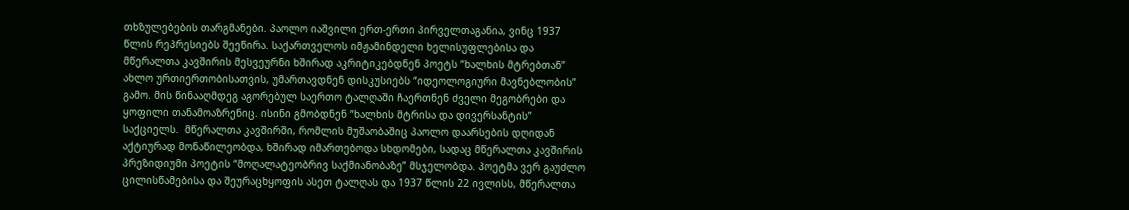თხზულებების თარგმანები. პაოლო იაშვილი ერთ-ერთი პირველთაგანია, ვინც 1937 წლის რეპრესიებს შეეწირა. საქართველოს იმჟამინდელი ხელისუფლებისა და მწერალთა კავშირის მესვეურნი ხშირად აკრიტიკებდნენ პოეტს “ხალხის მტრებთან” ახლო ურთიერთობისათვის, უმართავდნენ დისკუსიებს “იდეოლოგიური მავნებლობის” გამო. მის წინააღმდეგ აგორებულ საერთო ტალღაში ჩაერთნენ ძველი მეგობრები და ყოფილი თანამოაზრენიც. ისინი გმობდნენ “ხალხის მტრისა და დივერსანტის” საქციელს.  მწერალთა კავშირში, რომლის მუშაობაშიც პაოლო დაარსების დღიდან აქტიურად მონაწილეობდა, ხშირად იმართებოდა სხდომები, სადაც მწერალთა კავშირის პრეზიდიუმი პოეტის “მოღალატეობრივ საქმიანობაზე” მსჯელობდა. პოეტმა ვერ გაუძლო ცილისწამებისა და შეურაცხყოფის ასეთ ტალღას და 1937 წლის 22 ივლისს, მწერალთა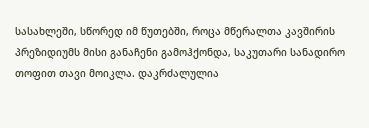სასახლეში, სწორედ იმ წუთებში, როცა მწერალთა კავშირის პრეზიდიუმს მისი განაჩენი გამოჰქონდა, საკუთარი სანადირო თოფით თავი მოიკლა. დაკრძალულია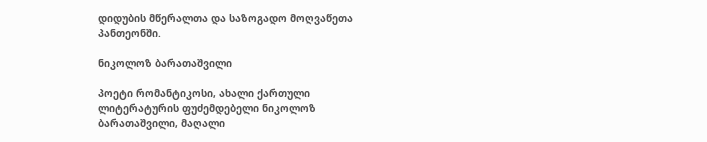დიდუბის მწერალთა და საზოგადო მოღვაწეთა პანთეონში.

ნიკოლოზ ბარათაშვილი

პოეტი რომანტიკოსი, ახალი ქართული ლიტერატურის ფუძემდებელი ნიკოლოზ ბარათაშვილი, მაღალი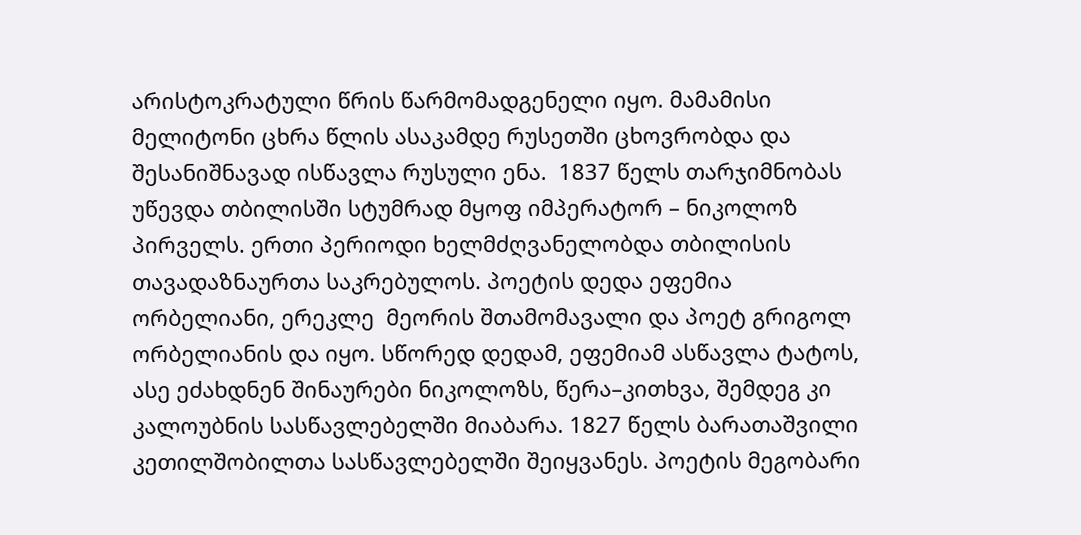არისტოკრატული წრის წარმომადგენელი იყო. მამამისი მელიტონი ცხრა წლის ასაკამდე რუსეთში ცხოვრობდა და შესანიშნავად ისწავლა რუსული ენა.  1837 წელს თარჯიმნობას უწევდა თბილისში სტუმრად მყოფ იმპერატორ – ნიკოლოზ პირველს. ერთი პერიოდი ხელმძღვანელობდა თბილისის თავადაზნაურთა საკრებულოს. პოეტის დედა ეფემია ორბელიანი, ერეკლე  მეორის შთამომავალი და პოეტ გრიგოლ ორბელიანის და იყო. სწორედ დედამ, ეფემიამ ასწავლა ტატოს, ასე ეძახდნენ შინაურები ნიკოლოზს, წერა–კითხვა, შემდეგ კი კალოუბნის სასწავლებელში მიაბარა. 1827 წელს ბარათაშვილი კეთილშობილთა სასწავლებელში შეიყვანეს. პოეტის მეგობარი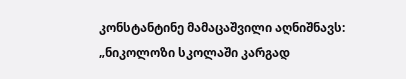კონსტანტინე მამაცაშვილი აღნიშნავს: „ნიკოლოზი სკოლაში კარგად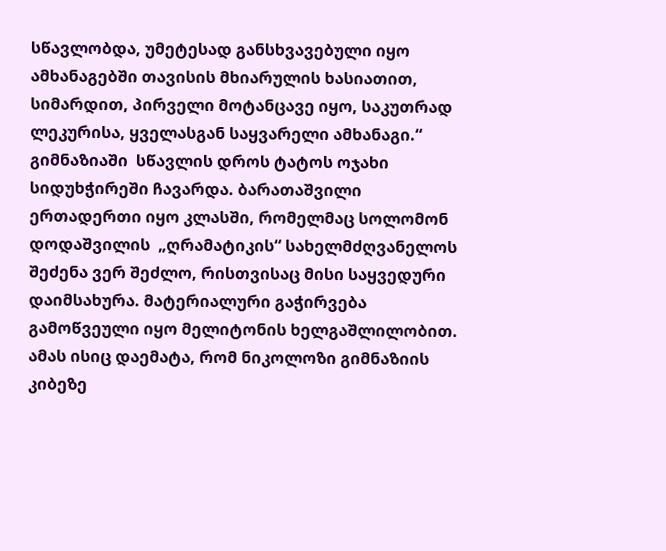სწავლობდა, უმეტესად განსხვავებული იყო ამხანაგებში თავისის მხიარულის ხასიათით, სიმარდით, პირველი მოტანცავე იყო, საკუთრად ლეკურისა, ყველასგან საყვარელი ამხანაგი.“ გიმნაზიაში  სწავლის დროს ტატოს ოჯახი სიდუხჭირეში ჩავარდა. ბარათაშვილი ერთადერთი იყო კლასში, რომელმაც სოლომონ დოდაშვილის  „ღრამატიკის“ სახელმძღვანელოს შეძენა ვერ შეძლო, რისთვისაც მისი საყვედური დაიმსახურა. მატერიალური გაჭირვება გამოწვეული იყო მელიტონის ხელგაშლილობით. ამას ისიც დაემატა, რომ ნიკოლოზი გიმნაზიის კიბეზე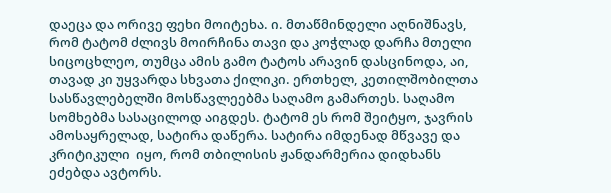დაეცა და ორივე ფეხი მოიტეხა. ი. მთაწმინდელი აღნიშნავს, რომ ტატომ ძლივს მოირჩინა თავი და კოჭლად დარჩა მთელი სიცოცხლეო, თუმცა ამის გამო ტატოს არავინ დასცინოდა, აი, თავად კი უყვარდა სხვათა ქილიკი. ერთხელ, კეთილშობილთა სასწავლებელში მოსწავლეებმა საღამო გამართეს. საღამო სომხებმა სასაცილოდ აიგდეს. ტატომ ეს რომ შეიტყო, ჯავრის ამოსაყრელად, სატირა დაწერა. სატირა იმდენად მწვავე და კრიტიკული  იყო, რომ თბილისის ჟანდარმერია დიდხანს ეძებდა ავტორს.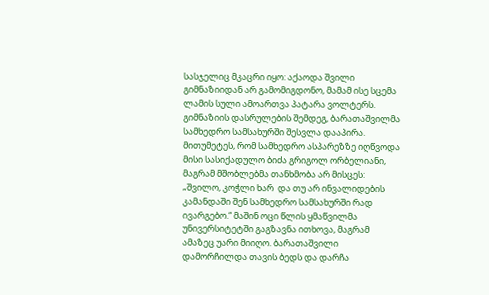სასჯელიც მკაცრი იყო: აქაოდა შვილი გიმნაზიიდან არ გამომიგდონო, მამამ ისე სცემა ლამის სული ამოართვა პატარა ვოლტერს. გიმნაზიის დასრულების შემდეგ, ბარათაშვილმა სამხედრო სამსახურში შესვლა დააპირა. მითუმეტეს, რომ სამხედრო ასპარეზზე იღწვოდა მისი სასიქადულო ბიძა გრიგოლ ორბელიანი, მაგრამ მშობლებმა თანხმობა არ მისცეს: „შვილო, კოჭლი ხარ  და თუ არ ინვალიდების კამანდაში შენ სამხედრო სამსახურში რად ივარგებო.“ მაშინ ოცი წლის ყმაწვილმა უნივერსიტეტში გაგზავნა ითხოვა, მაგრამ ამაზეც უარი მიიღო. ბარათაშვილი დამორჩილდა თავის ბედს და დარჩა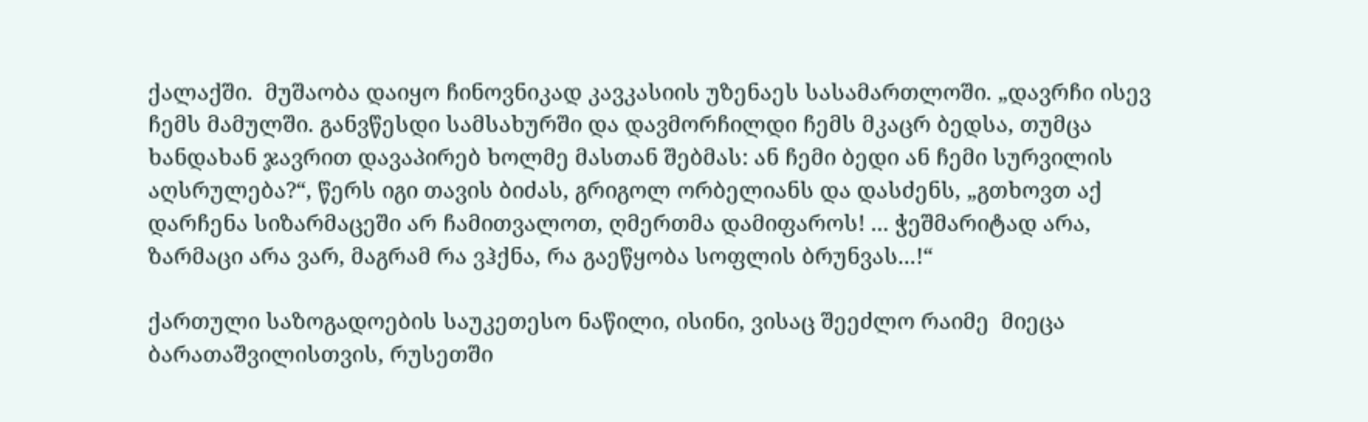ქალაქში.  მუშაობა დაიყო ჩინოვნიკად კავკასიის უზენაეს სასამართლოში. „დავრჩი ისევ ჩემს მამულში. განვწესდი სამსახურში და დავმორჩილდი ჩემს მკაცრ ბედსა, თუმცა ხანდახან ჯავრით დავაპირებ ხოლმე მასთან შებმას: ან ჩემი ბედი ან ჩემი სურვილის აღსრულება?“, წერს იგი თავის ბიძას, გრიგოლ ორბელიანს და დასძენს, „გთხოვთ აქ დარჩენა სიზარმაცეში არ ჩამითვალოთ, ღმერთმა დამიფაროს! ... ჭეშმარიტად არა, ზარმაცი არა ვარ, მაგრამ რა ვჰქნა, რა გაეწყობა სოფლის ბრუნვას...!“

ქართული საზოგადოების საუკეთესო ნაწილი, ისინი, ვისაც შეეძლო რაიმე  მიეცა ბარათაშვილისთვის, რუსეთში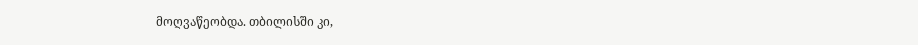მოღვაწეობდა. თბილისში კი,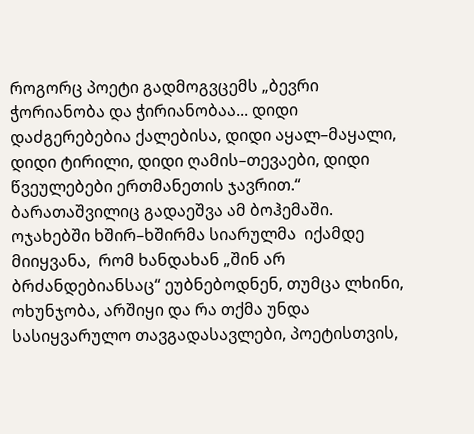როგორც პოეტი გადმოგვცემს „ბევრი ჭორიანობა და ჭირიანობაა... დიდი დაძგერებებია ქალებისა, დიდი აყალ–მაყალი, დიდი ტირილი, დიდი ღამის–თევაები, დიდი წვეულებები ერთმანეთის ჯავრით.“ ბარათაშვილიც გადაეშვა ამ ბოჰემაში. ოჯახებში ხშირ–ხშირმა სიარულმა  იქამდე მიიყვანა,  რომ ხანდახან „შინ არ ბრძანდებიანსაც“ ეუბნებოდნენ, თუმცა ლხინი, ოხუნჯობა, არშიყი და რა თქმა უნდა სასიყვარულო თავგადასავლები, პოეტისთვის,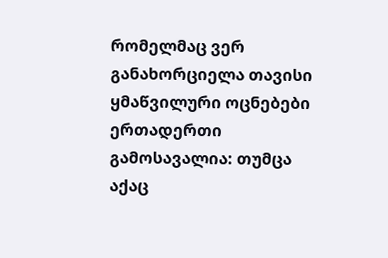რომელმაც ვერ განახორციელა თავისი ყმაწვილური ოცნებები ერთადერთი გამოსავალია: თუმცა  აქაც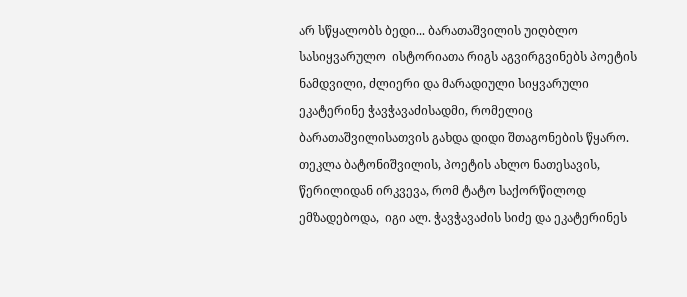არ სწყალობს ბედი... ბარათაშვილის უიღბლო სასიყვარულო  ისტორიათა რიგს აგვირგვინებს პოეტის ნამდვილი, ძლიერი და მარადიული სიყვარული ეკატერინე ჭავჭავაძისადმი, რომელიც ბარათაშვილისათვის გახდა დიდი შთაგონების წყარო. თეკლა ბატონიშვილის, პოეტის ახლო ნათესავის, წერილიდან ირკვევა, რომ ტატო საქორწილოდ ემზადებოდა,  იგი ალ. ჭავჭავაძის სიძე და ეკატერინეს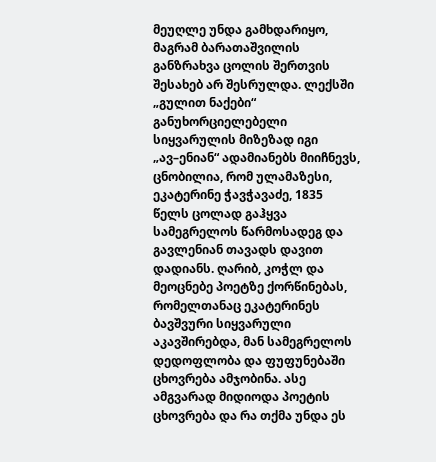მეუღლე უნდა გამხდარიყო, მაგრამ ბარათაშვილის განზრახვა ცოლის შერთვის შესახებ არ შესრულდა. ლექსში „გულით ნაქები“ განუხორციელებელი სიყვარულის მიზეზად იგი „ავ–ენიან“ ადამიანებს მიიჩნევს, ცნობილია, რომ ულამაზესი, ეკატერინე ჭავჭავაძე, 1835 წელს ცოლად გაჰყვა სამეგრელოს წარმოსადეგ და გავლენიან თავადს დავით დადიანს. ღარიბ, კოჭლ და მეოცნებე პოეტზე ქორწინებას, რომელთანაც ეკატერინეს ბავშვური სიყვარული აკავშირებდა, მან სამეგრელოს დედოფლობა და ფუფუნებაში ცხოვრება ამჯობინა. ასე ამგვარად მიდიოდა პოეტის ცხოვრება და რა თქმა უნდა ეს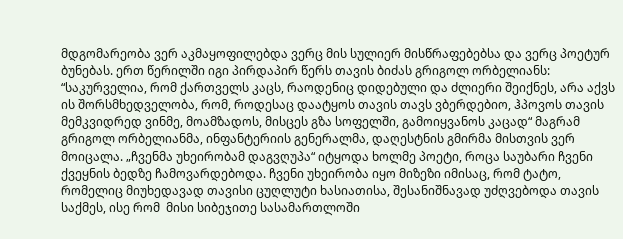მდგომარეობა ვერ აკმაყოფილებდა ვერც მის სულიერ მისწრაფებებსა და ვერც პოეტურ ბუნებას. ერთ წერილში იგი პირდაპირ წერს თავის ბიძას გრიგოლ ორბელიანს: “საკურველია, რომ ქართველს კაცს, რაოდენიც დიდებული და ძლიერი შეიქნეს, არა აქვს ის შორსმხედველობა, რომ, როდესაც დაატყოს თავის თავს ვბერდებიო, ჰპოვოს თავის მემკვიდრედ ვინმე, მოამზადოს, მისცეს გზა სოფელში, გამოიყვანოს კაცად“ მაგრამ გრიგოლ ორბელიანმა, ინფანტერიის გენერალმა, დაღესტნის გმირმა მისთვის ვერ მოიცალა. „ჩვენმა უხეირობამ დაგვღუპა“ იტყოდა ხოლმე პოეტი, როცა საუბარი ჩვენი ქვეყნის ბედზე ჩამოვარდებოდა. ჩვენი უხეირობა იყო მიზეზი იმისაც, რომ ტატო, რომელიც მიუხედავად თავისი ცუღლუტი ხასიათისა, შესანიშნავად უძღვებოდა თავის საქმეს, ისე რომ  მისი სიბეჯითე სასამართლოში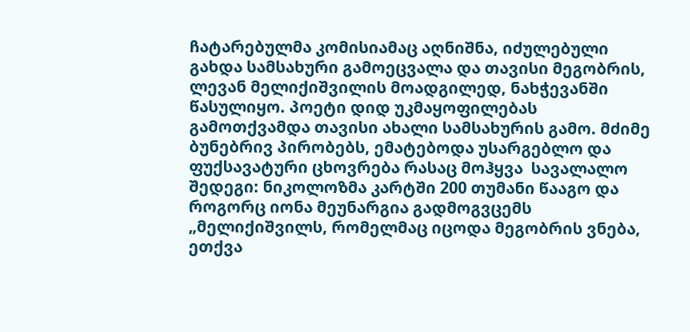ჩატარებულმა კომისიამაც აღნიშნა, იძულებული გახდა სამსახური გამოეცვალა და თავისი მეგობრის, ლევან მელიქიშვილის მოადგილედ, ნახჭევანში წასულიყო. პოეტი დიდ უკმაყოფილებას გამოთქვამდა თავისი ახალი სამსახურის გამო. მძიმე ბუნებრივ პირობებს, ემატებოდა უსარგებლო და ფუქსავატური ცხოვრება რასაც მოჰყვა  სავალალო შედეგი: ნიკოლოზმა კარტში 200 თუმანი წააგო და როგორც იონა მეუნარგია გადმოგვცემს „მელიქიშვილს, რომელმაც იცოდა მეგობრის ვნება, ეთქვა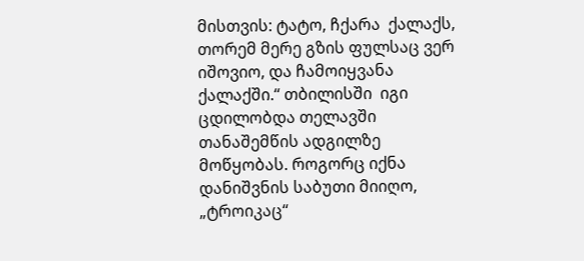მისთვის: ტატო, ჩქარა  ქალაქს, თორემ მერე გზის ფულსაც ვერ იშოვიო, და ჩამოიყვანა ქალაქში.“ თბილისში  იგი ცდილობდა თელავში თანაშემწის ადგილზე მოწყობას. როგორც იქნა დანიშვნის საბუთი მიიღო, „ტროიკაც“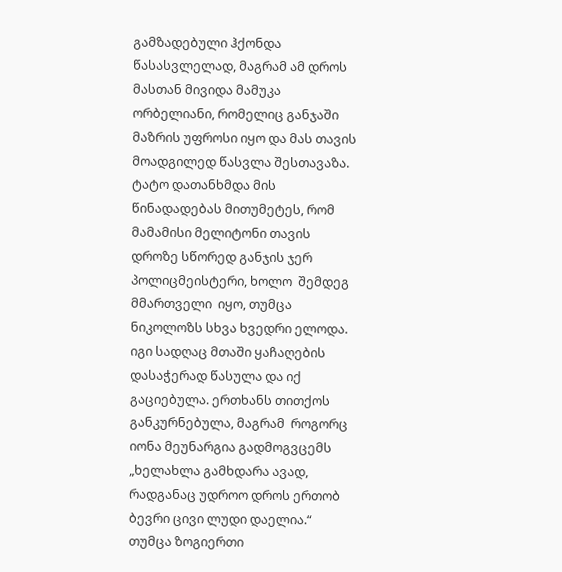გამზადებული ჰქონდა წასასვლელად, მაგრამ ამ დროს მასთან მივიდა მამუკა ორბელიანი, რომელიც განჯაში მაზრის უფროსი იყო და მას თავის მოადგილედ წასვლა შესთავაზა. ტატო დათანხმდა მის წინადადებას მითუმეტეს, რომ მამამისი მელიტონი თავის დროზე სწორედ განჯის ჯერ პოლიცმეისტერი, ხოლო  შემდეგ მმართველი  იყო, თუმცა ნიკოლოზს სხვა ხვედრი ელოდა. იგი სადღაც მთაში ყაჩაღების დასაჭერად წასულა და იქ გაციებულა. ერთხანს თითქოს  განკურნებულა, მაგრამ  როგორც იონა მეუნარგია გადმოგვცემს „ხელახლა გამხდარა ავად, რადგანაც უდროო დროს ერთობ ბევრი ცივი ლუდი დაელია.“ თუმცა ზოგიერთი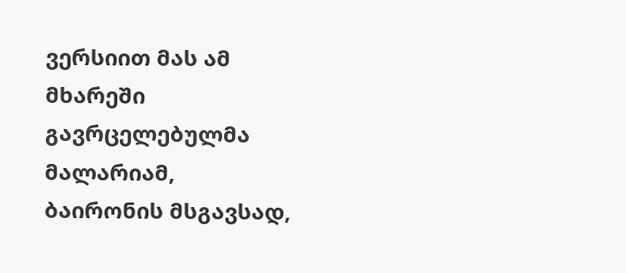ვერსიით მას ამ მხარეში გავრცელებულმა მალარიამ, ბაირონის მსგავსად,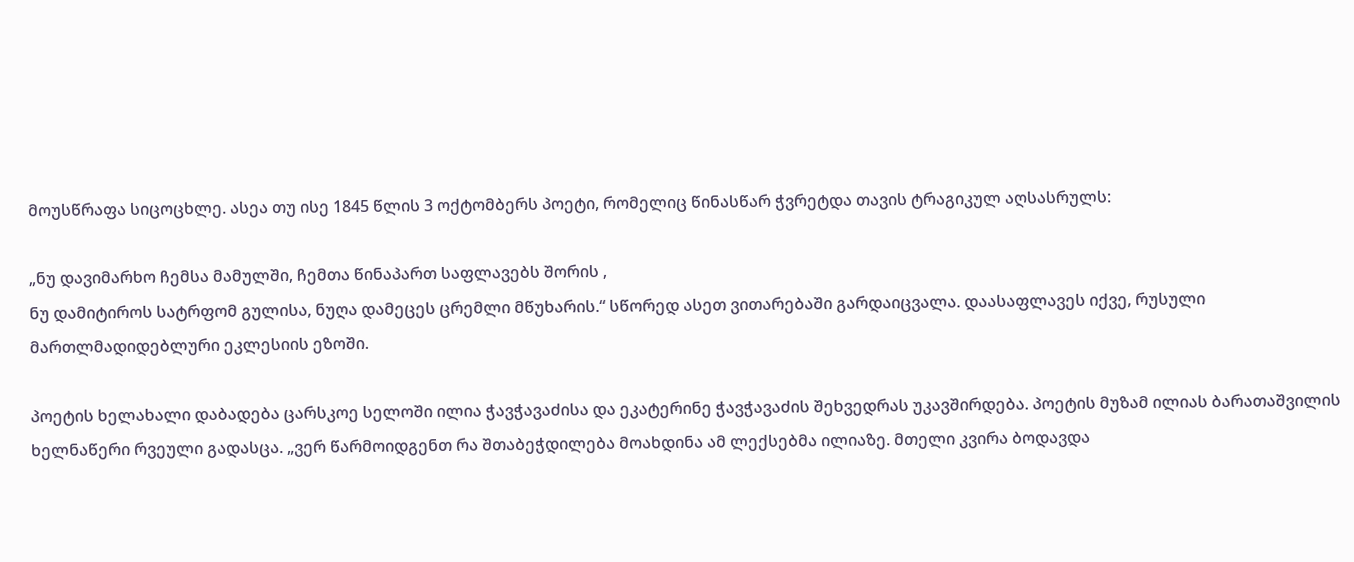მოუსწრაფა სიცოცხლე. ასეა თუ ისე 1845 წლის 3 ოქტომბერს პოეტი, რომელიც წინასწარ ჭვრეტდა თავის ტრაგიკულ აღსასრულს:

„ნუ დავიმარხო ჩემსა მამულში, ჩემთა წინაპართ საფლავებს შორის ,
ნუ დამიტიროს სატრფომ გულისა, ნუღა დამეცეს ცრემლი მწუხარის.“ სწორედ ასეთ ვითარებაში გარდაიცვალა. დაასაფლავეს იქვე, რუსული მართლმადიდებლური ეკლესიის ეზოში.

პოეტის ხელახალი დაბადება ცარსკოე სელოში ილია ჭავჭავაძისა და ეკატერინე ჭავჭავაძის შეხვედრას უკავშირდება. პოეტის მუზამ ილიას ბარათაშვილის ხელნაწერი რვეული გადასცა. „ვერ წარმოიდგენთ რა შთაბეჭდილება მოახდინა ამ ლექსებმა ილიაზე. მთელი კვირა ბოდავდა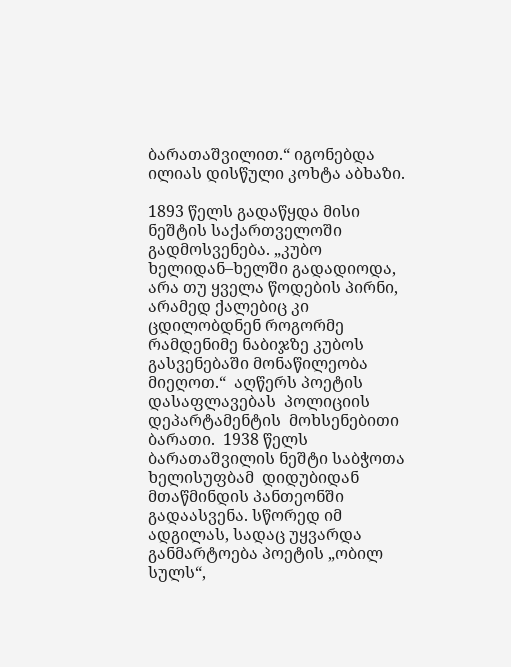ბარათაშვილით.“ იგონებდა ილიას დისწული კოხტა აბხაზი.

1893 წელს გადაწყდა მისი ნეშტის საქართველოში გადმოსვენება. „კუბო ხელიდან–ხელში გადადიოდა, არა თუ ყველა წოდების პირნი, არამედ ქალებიც კი ცდილობდნენ როგორმე რამდენიმე ნაბიჯზე კუბოს გასვენებაში მონაწილეობა მიეღოთ.“  აღწერს პოეტის დასაფლავებას  პოლიციის დეპარტამენტის  მოხსენებითი ბარათი.  1938 წელს ბარათაშვილის ნეშტი საბჭოთა ხელისუფბამ  დიდუბიდან მთაწმინდის პანთეონში გადაასვენა. სწორედ იმ ადგილას, სადაც უყვარდა განმარტოება პოეტის „ობილ სულს“,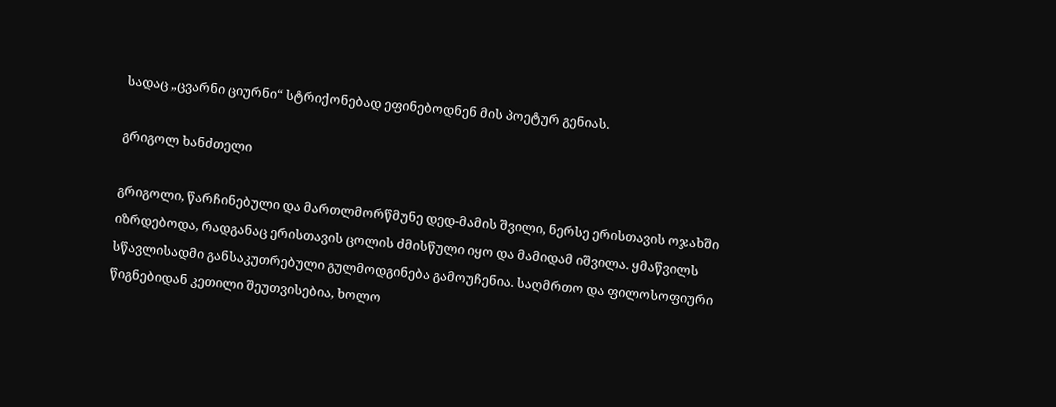სადაც „ცვარნი ციურნი“ სტრიქონებად ეფინებოდნენ მის პოეტურ გენიას.

გრიგოლ ხანძთელი

გრიგოლი, წარჩინებული და მართლმორწმუნე დედ-მამის შვილი, ნერსე ერისთავის ოჯახში იზრდებოდა, რადგანაც ერისთავის ცოლის ძმისწული იყო და მამიდამ იშვილა. ყმაწვილს სწავლისადმი განსაკუთრებული გულმოდგინება გამოუჩენია. საღმრთო და ფილოსოფიური წიგნებიდან კეთილი შეუთვისებია, ხოლო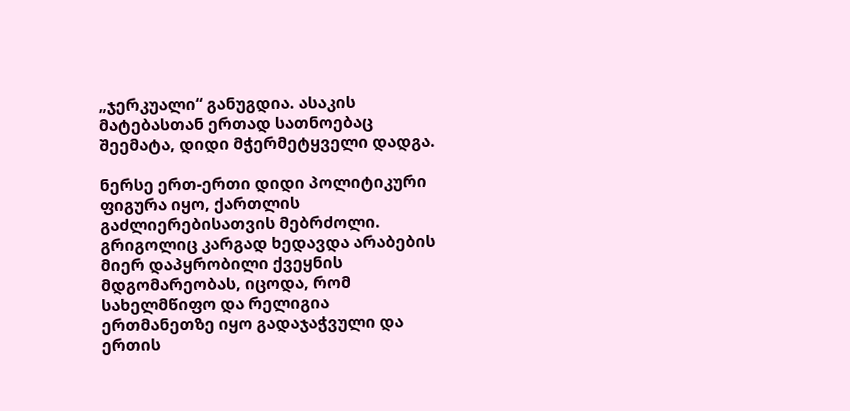„ჯერკუალი“ განუგდია. ასაკის მატებასთან ერთად სათნოებაც შეემატა, დიდი მჭერმეტყველი დადგა.

ნერსე ერთ-ერთი დიდი პოლიტიკური ფიგურა იყო, ქართლის გაძლიერებისათვის მებრძოლი. გრიგოლიც კარგად ხედავდა არაბების მიერ დაპყრობილი ქვეყნის მდგომარეობას, იცოდა, რომ სახელმწიფო და რელიგია ერთმანეთზე იყო გადაჯაჭვული და ერთის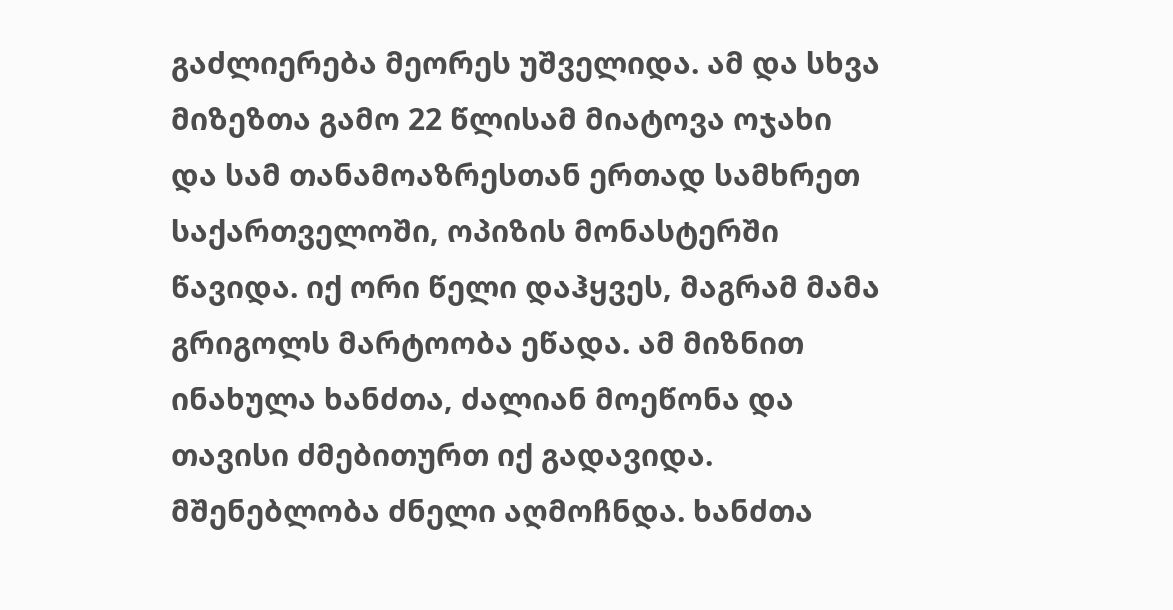გაძლიერება მეორეს უშველიდა. ამ და სხვა მიზეზთა გამო 22 წლისამ მიატოვა ოჯახი და სამ თანამოაზრესთან ერთად სამხრეთ საქართველოში, ოპიზის მონასტერში წავიდა. იქ ორი წელი დაჰყვეს, მაგრამ მამა გრიგოლს მარტოობა ეწადა. ამ მიზნით ინახულა ხანძთა, ძალიან მოეწონა და თავისი ძმებითურთ იქ გადავიდა. მშენებლობა ძნელი აღმოჩნდა. ხანძთა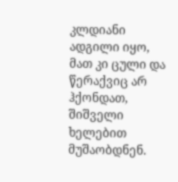კლდიანი ადგილი იყო, მათ კი ცული და წერაქვიც არ ჰქონდათ, შიშველი ხელებით მუშაობდნენ.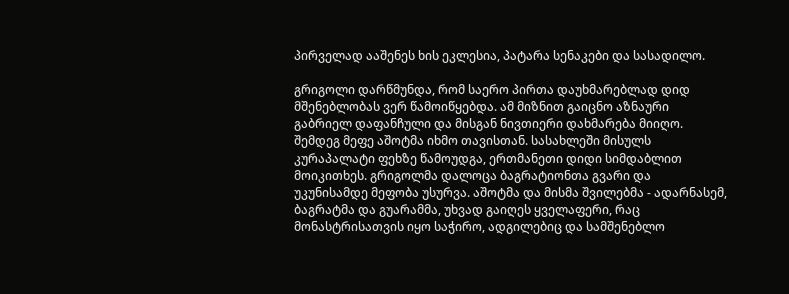პირველად ააშენეს ხის ეკლესია, პატარა სენაკები და სასადილო.

გრიგოლი დარწმუნდა, რომ საერო პირთა დაუხმარებლად დიდ მშენებლობას ვერ წამოიწყებდა. ამ მიზნით გაიცნო აზნაური გაბრიელ დაფანჩული და მისგან ნივთიერი დახმარება მიიღო. შემდეგ მეფე აშოტმა იხმო თავისთან. სასახლეში მისულს კურაპალატი ფეხზე წამოუდგა, ერთმანეთი დიდი სიმდაბლით მოიკითხეს. გრიგოლმა დალოცა ბაგრატიონთა გვარი და უკუნისამდე მეფობა უსურვა. აშოტმა და მისმა შვილებმა - ადარნასემ, ბაგრატმა და გუარამმა, უხვად გაიღეს ყველაფერი, რაც მონასტრისათვის იყო საჭირო, ადგილებიც და სამშენებლო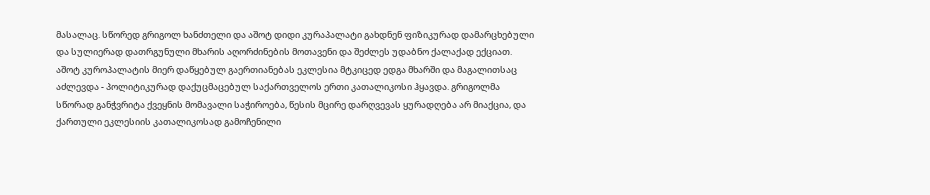მასალაც. სწორედ გრიგოლ ხანძთელი და აშოტ დიდი კურაპალატი გახდნენ ფიზიკურად დამარცხებული და სულიერად დათრგუნული მხარის აღორძინების მოთავენი და შეძლეს უდაბნო ქალაქად ექციათ. აშოტ კუროპალატის მიერ დაწყებულ გაერთიანებას ეკლესია მტკიცედ ედგა მხარში და მაგალითსაც აძლევდა - პოლიტიკურად დაქუცმაცებულ საქართველოს ერთი კათალიკოსი ჰყავდა. გრიგოლმა სწორად განჭვრიტა ქვეყნის მომავალი საჭიროება, წესის მცირე დარღვევას ყურადღება არ მიაქცია, და ქართული ეკლესიის კათალიკოსად გამოჩენილი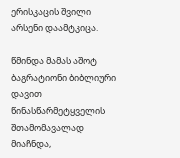ერისკაცის შვილი არსენი დაამტკიცა.

წმინდა მამას აშოტ ბაგრატიონი ბიბლიური დავით წინასწარმეტყველის შთამომავალად მიაჩნდა,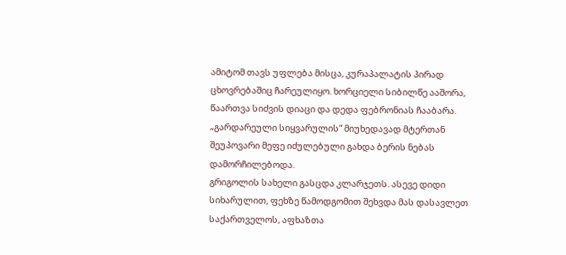ამიტომ თავს უფლება მისცა, კურაპალატის პირად ცხოვრებაშიც ჩარეულიყო. ხორციელი სიბილწე ააშორა, წაართვა სიძვის დიაცი და დედა ფებრონიას ჩააბარა. „გარდარეული სიყვარულის“ მიუხედავად მტერთან შეუპოვარი მეფე იძულებული გახდა ბერის ნებას დამორჩილებოდა.
გრიგოლის სახელი გასცდა კლარჯეთს. ასევე დიდი სიხარულით, ფეხზე წამოდგომით შეხვდა მას დასავლეთ საქართველოს, აფხაზთა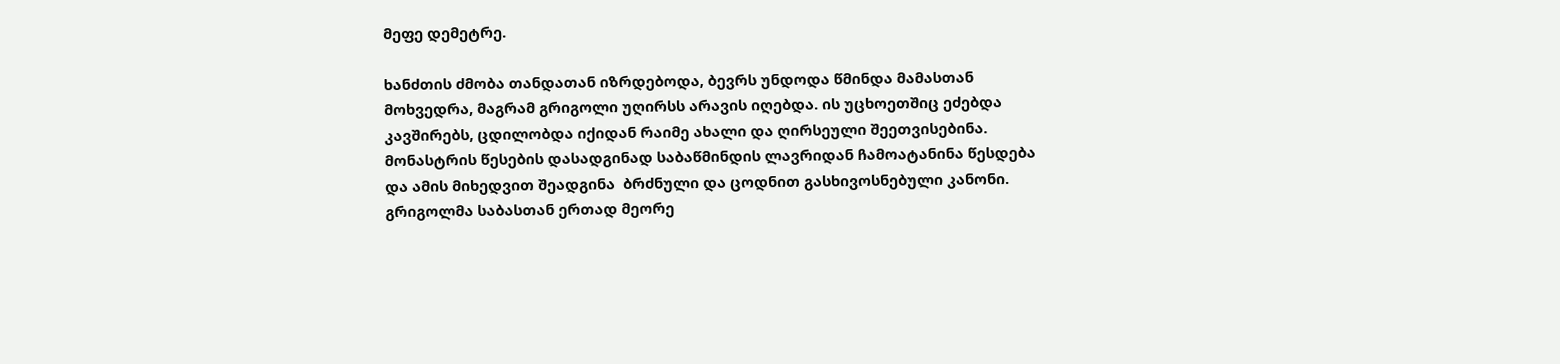მეფე დემეტრე.

ხანძთის ძმობა თანდათან იზრდებოდა, ბევრს უნდოდა წმინდა მამასთან მოხვედრა, მაგრამ გრიგოლი უღირსს არავის იღებდა. ის უცხოეთშიც ეძებდა კავშირებს, ცდილობდა იქიდან რაიმე ახალი და ღირსეული შეეთვისებინა. მონასტრის წესების დასადგინად საბაწმინდის ლავრიდან ჩამოატანინა წესდება და ამის მიხედვით შეადგინა  ბრძნული და ცოდნით გასხივოსნებული კანონი. გრიგოლმა საბასთან ერთად მეორე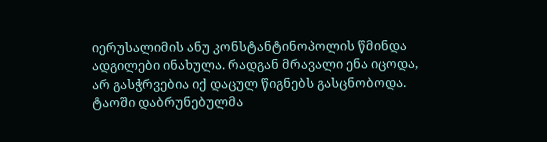იერუსალიმის ანუ კონსტანტინოპოლის წმინდა ადგილები ინახულა. რადგან მრავალი ენა იცოდა, არ გასჭრვებია იქ დაცულ წიგნებს გასცნობოდა. ტაოში დაბრუნებულმა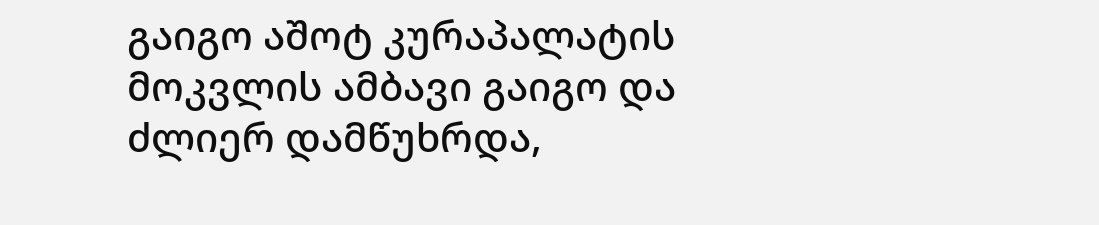გაიგო აშოტ კურაპალატის მოკვლის ამბავი გაიგო და ძლიერ დამწუხრდა,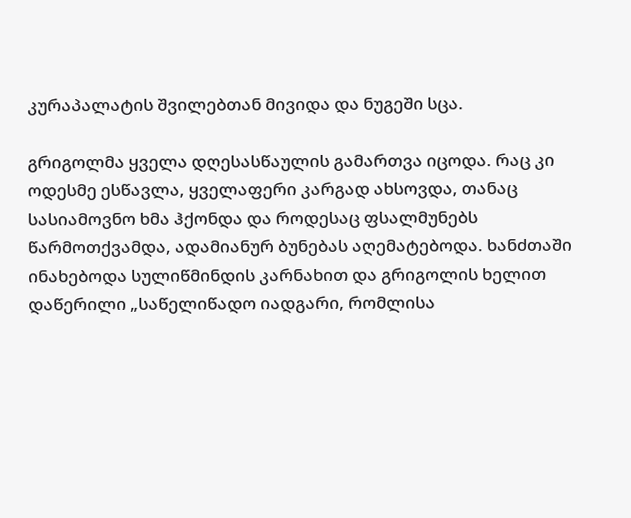კურაპალატის შვილებთან მივიდა და ნუგეში სცა.

გრიგოლმა ყველა დღესასწაულის გამართვა იცოდა. რაც კი ოდესმე ესწავლა, ყველაფერი კარგად ახსოვდა, თანაც სასიამოვნო ხმა ჰქონდა და როდესაც ფსალმუნებს წარმოთქვამდა, ადამიანურ ბუნებას აღემატებოდა. ხანძთაში ინახებოდა სულიწმინდის კარნახით და გრიგოლის ხელით დაწერილი „საწელიწადო იადგარი, რომლისა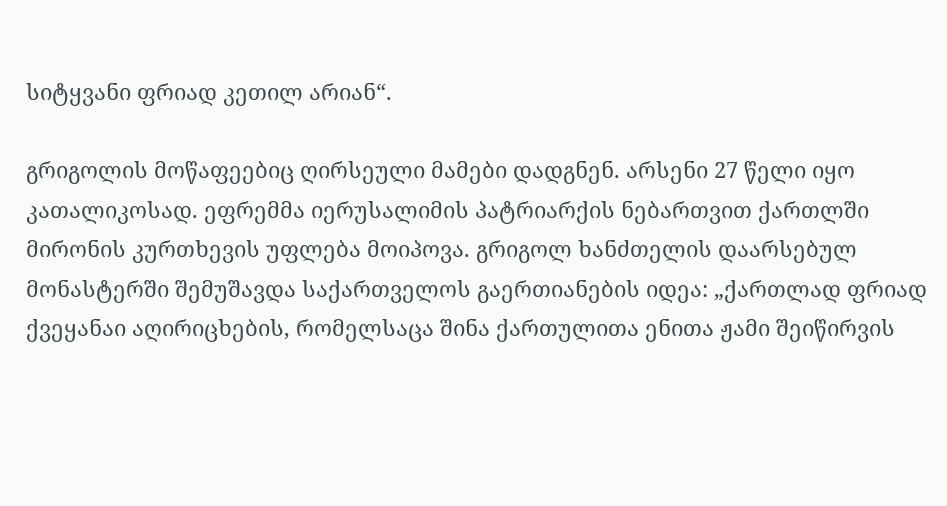სიტყვანი ფრიად კეთილ არიან“.

გრიგოლის მოწაფეებიც ღირსეული მამები დადგნენ. არსენი 27 წელი იყო კათალიკოსად. ეფრემმა იერუსალიმის პატრიარქის ნებართვით ქართლში მირონის კურთხევის უფლება მოიპოვა. გრიგოლ ხანძთელის დაარსებულ მონასტერში შემუშავდა საქართველოს გაერთიანების იდეა: „ქართლად ფრიად ქვეყანაი აღირიცხების, რომელსაცა შინა ქართულითა ენითა ჟამი შეიწირვის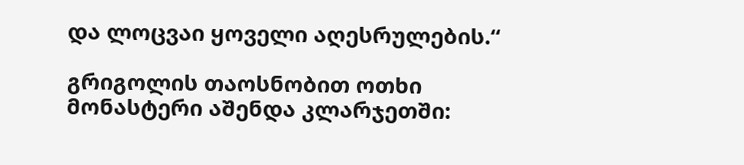და ლოცვაი ყოველი აღესრულების.“

გრიგოლის თაოსნობით ოთხი მონასტერი აშენდა კლარჯეთში: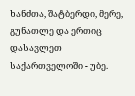ხანძთა, შატბერდი, მერე, გუნათლე და ერთიც დასავლეთ საქართველოში - უბე.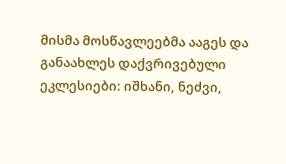მისმა მოსწავლეებმა ააგეს და განაახლეს დაქვრივებული ეკლესიები: იშხანი, ნეძვი,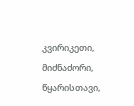კვირიკეთი, მიძნაძორი,  წყარისთავი,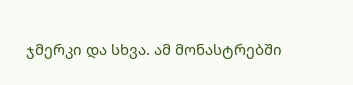ჯმერკი და სხვა. ამ მონასტრებში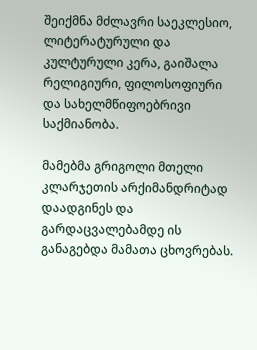შეიქმნა მძლავრი საეკლესიო, ლიტერატურული და   კულტურული კერა, გაიშალა რელიგიური, ფილოსოფიური და სახელმწიფოებრივი საქმიანობა.

მამებმა გრიგოლი მთელი კლარჯეთის არქიმანდრიტად დაადგინეს და გარდაცვალებამდე ის განაგებდა მამათა ცხოვრებას.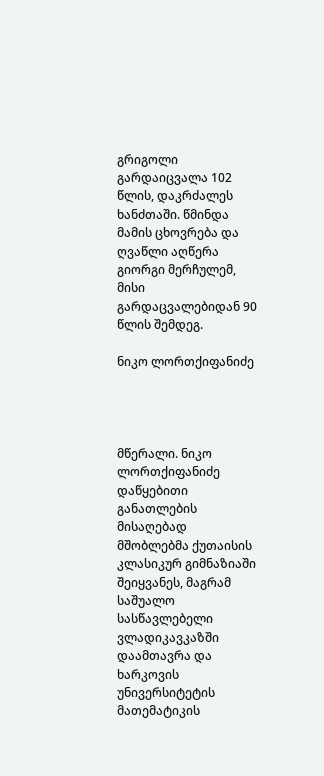გრიგოლი გარდაიცვალა 102 წლის, დაკრძალეს ხანძთაში. წმინდა მამის ცხოვრება და ღვაწლი აღწერა გიორგი მერჩულემ, მისი გარდაცვალებიდან 90 წლის შემდეგ.

ნიკო ლორთქიფანიძე




მწერალი. ნიკო ლორთქიფანიძე დაწყებითი განათლების მისაღებად მშობლებმა ქუთაისის კლასიკურ გიმნაზიაში შეიყვანეს, მაგრამ საშუალო სასწავლებელი ვლადიკავკაზში დაამთავრა და ხარკოვის უნივერსიტეტის მათემატიკის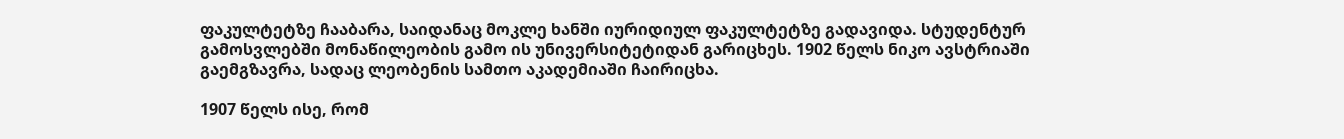ფაკულტეტზე ჩააბარა, საიდანაც მოკლე ხანში იურიდიულ ფაკულტეტზე გადავიდა. სტუდენტურ გამოსვლებში მონაწილეობის გამო ის უნივერსიტეტიდან გარიცხეს. 1902 წელს ნიკო ავსტრიაში გაემგზავრა, სადაც ლეობენის სამთო აკადემიაში ჩაირიცხა.

1907 წელს ისე, რომ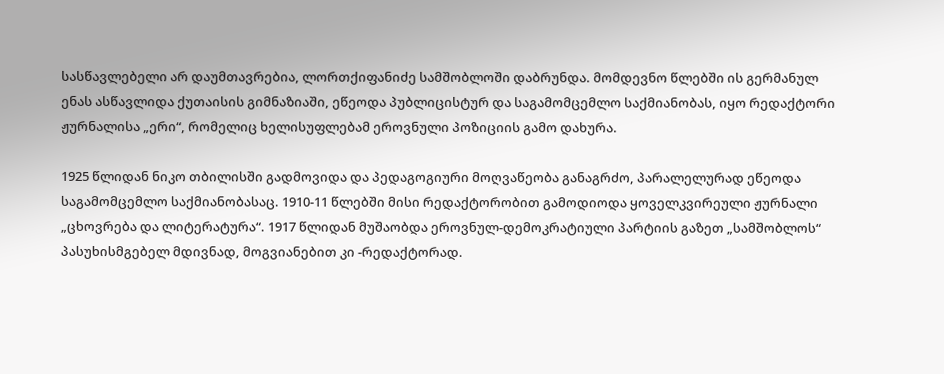სასწავლებელი არ დაუმთავრებია, ლორთქიფანიძე სამშობლოში დაბრუნდა. მომდევნო წლებში ის გერმანულ ენას ასწავლიდა ქუთაისის გიმნაზიაში, ეწეოდა პუბლიცისტურ და საგამომცემლო საქმიანობას, იყო რედაქტორი ჟურნალისა „ერი“, რომელიც ხელისუფლებამ ეროვნული პოზიციის გამო დახურა.

1925 წლიდან ნიკო თბილისში გადმოვიდა და პედაგოგიური მოღვაწეობა განაგრძო, პარალელურად ეწეოდა საგამომცემლო საქმიანობასაც. 1910-11 წლებში მისი რედაქტორობით გამოდიოდა ყოველკვირეული ჟურნალი „ცხოვრება და ლიტერატურა“. 1917 წლიდან მუშაობდა ეროვნულ-დემოკრატიული პარტიის გაზეთ „სამშობლოს“ პასუხისმგებელ მდივნად, მოგვიანებით კი -რედაქტორად.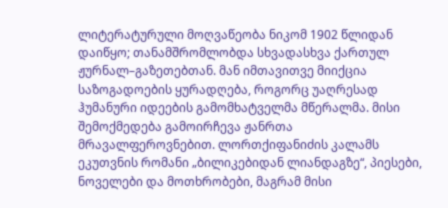ლიტერატურული მოღვაწეობა ნიკომ 1902 წლიდან დაიწყო; თანამშრომლობდა სხვადასხვა ქართულ ჟურნალ–გაზეთებთან. მან იმთავითვე მიიქცია საზოგადოების ყურადღება, როგორც უაღრესად ჰუმანური იდეების გამომხატველმა მწერალმა. მისი შემოქმედება გამოირჩევა ჟანრთა მრავალფეროვნებით. ლორთქიფანიძის კალამს ეკუთვნის რომანი „ბილიკებიდან ლიანდაგზე“, პიესები, ნოველები და მოთხრობები, მაგრამ მისი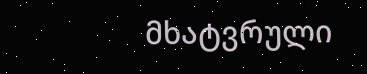მხატვრული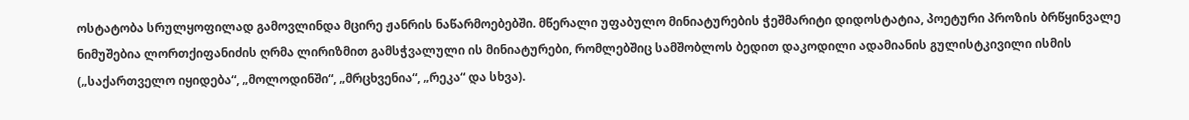ოსტატობა სრულყოფილად გამოვლინდა მცირე ჟანრის ნაწარმოებებში. მწერალი უფაბულო მინიატურების ჭეშმარიტი დიდოსტატია, პოეტური პროზის ბრწყინვალე ნიმუშებია ლორთქიფანიძის ღრმა ლირიზმით გამსჭვალული ის მინიატურები, რომლებშიც სამშობლოს ბედით დაკოდილი ადამიანის გულისტკივილი ისმის („საქართველო იყიდება“, „მოლოდინში“, „მრცხვენია“, „რეკა“ და სხვა).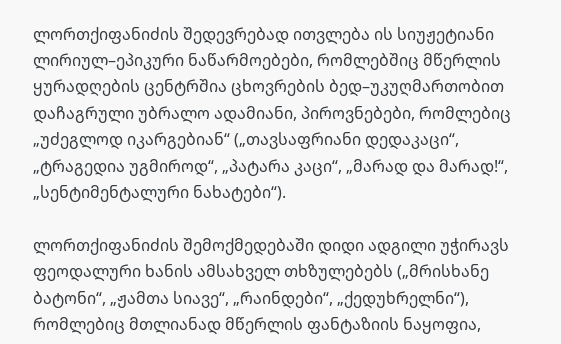ლორთქიფანიძის შედევრებად ითვლება ის სიუჟეტიანი ლირიულ–ეპიკური ნაწარმოებები, რომლებშიც მწერლის ყურადღების ცენტრშია ცხოვრების ბედ–უკუღმართობით დაჩაგრული უბრალო ადამიანი, პიროვნებები, რომლებიც „უძეგლოდ იკარგებიან“ („თავსაფრიანი დედაკაცი“, „ტრაგედია უგმიროდ“, „პატარა კაცი“, „მარად და მარად!“, „სენტიმენტალური ნახატები“).

ლორთქიფანიძის შემოქმედებაში დიდი ადგილი უჭირავს ფეოდალური ხანის ამსახველ თხზულებებს („მრისხანე ბატონი“, „ჟამთა სიავე“, „რაინდები“, „ქედუხრელნი“), რომლებიც მთლიანად მწერლის ფანტაზიის ნაყოფია,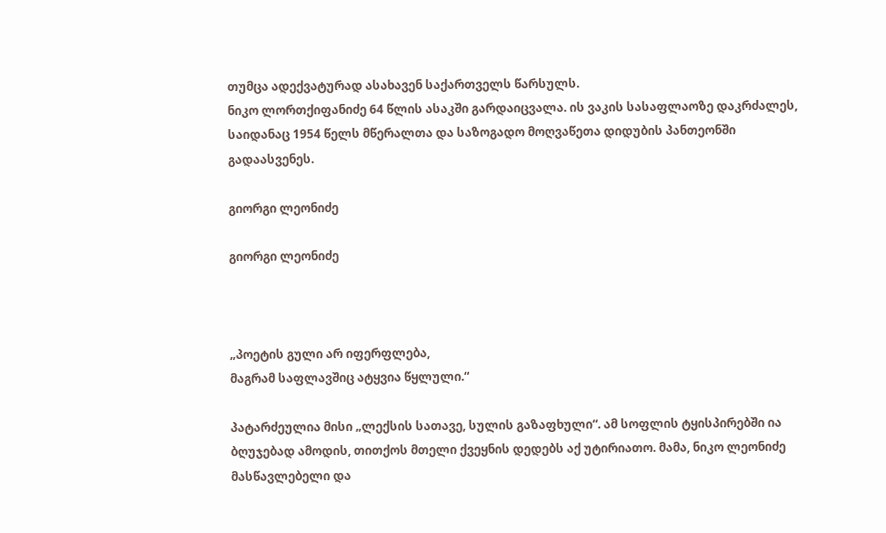თუმცა ადექვატურად ასახავენ საქართველს წარსულს.
ნიკო ლორთქიფანიძე 64 წლის ასაკში გარდაიცვალა. ის ვაკის სასაფლაოზე დაკრძალეს, საიდანაც 1954 წელს მწერალთა და საზოგადო მოღვაწეთა დიდუბის პანთეონში გადაასვენეს.

გიორგი ლეონიძე

გიორგი ლეონიძე



„პოეტის გული არ იფერფლება,
მაგრამ საფლავშიც ატყვია წყლული.“

პატარძეულია მისი „ლექსის სათავე, სულის გაზაფხული“. ამ სოფლის ტყისპირებში ია ბღუჯებად ამოდის, თითქოს მთელი ქვეყნის დედებს აქ უტირიათო. მამა, ნიკო ლეონიძე მასწავლებელი და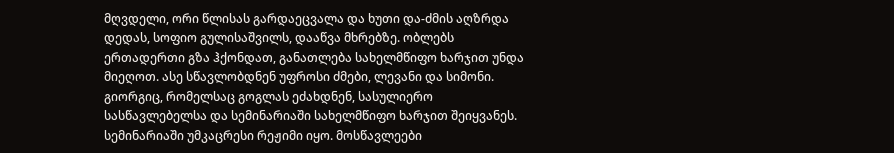მღვდელი, ორი წლისას გარდაეცვალა და ხუთი და-ძმის აღზრდა დედას, სოფიო გულისაშვილს, დააწვა მხრებზე. ობლებს ერთადერთი გზა ჰქონდათ, განათლება სახელმწიფო ხარჯით უნდა მიეღოთ. ასე სწავლობდნენ უფროსი ძმები, ლევანი და სიმონი. გიორგიც, რომელსაც გოგლას ეძახდნენ, სასულიერო სასწავლებელსა და სემინარიაში სახელმწიფო ხარჯით შეიყვანეს. სემინარიაში უმკაცრესი რეჟიმი იყო. მოსწავლეები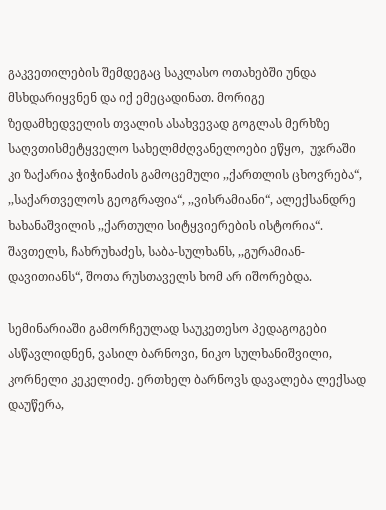გაკვეთილების შემდეგაც საკლასო ოთახებში უნდა მსხდარიყვნენ და იქ ემეცადინათ. მორიგე ზედამხედველის თვალის ასახვევად გოგლას მერხზე საღვთისმეტყველო სახელმძღვანელოები ეწყო,  უჯრაში  კი ზაქარია ჭიჭინაძის გამოცემული ,,ქართლის ცხოვრება“, ,,საქართველოს გეოგრაფია“, ,,ვისრამიანი“, ალექსანდრე ხახანაშვილის ,,ქართული სიტყვიერების ისტორია“. შავთელს, ჩახრუხაძეს, საბა-სულხანს, ,,გურამიან-დავითიანს“, შოთა რუსთაველს ხომ არ იშორებდა.

სემინარიაში გამორჩეულად საუკეთესო პედაგოგები ასწავლიდნენ, ვასილ ბარნოვი, ნიკო სულხანიშვილი, კორნელი კეკელიძე. ერთხელ ბარნოვს დავალება ლექსად დაუწერა,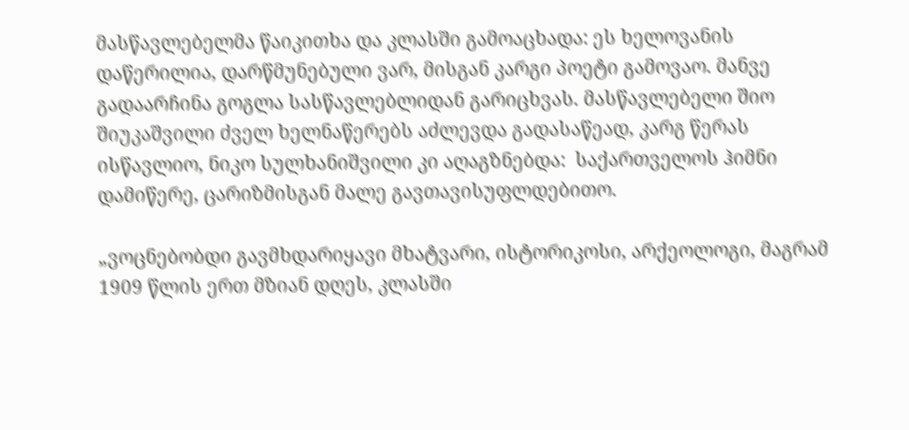მასწავლებელმა წაიკითხა და კლასში გამოაცხადა: ეს ხელოვანის დაწერილია, დარწმუნებული ვარ, მისგან კარგი პოეტი გამოვაო. მანვე გადაარჩინა გოგლა სასწავლებლიდან გარიცხვას. მასწავლებელი შიო შიუკაშვილი ძველ ხელნაწერებს აძლევდა გადასაწეად, კარგ წერას ისწავლიო, ნიკო სულხანიშვილი კი აღაგზნებდა:  საქართველოს ჰიმნი დამიწერე, ცარიზმისგან მალე გავთავისუფლდებითო.

„ვოცნებობდი გავმხდარიყავი მხატვარი, ისტორიკოსი, არქეოლოგი, მაგრამ 1909 წლის ერთ მზიან დღეს, კლასში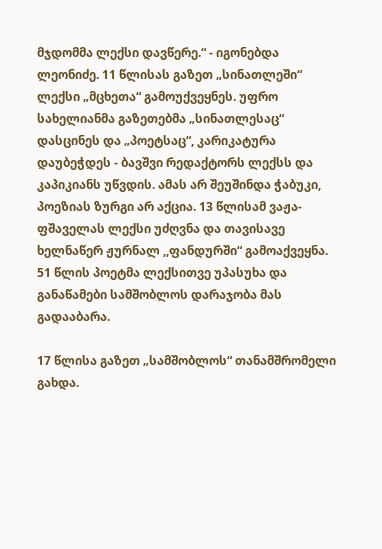მჯდომმა ლექსი დავწერე.“ - იგონებდა ლეონიძე. 11 წლისას გაზეთ „სინათლეში“ ლექსი „მცხეთა“ გამოუქვეყნეს. უფრო სახელიანმა გაზეთებმა „სინათლესაც“ დასცინეს და „პოეტსაც“, კარიკატურა  დაუბეჭდეს - ბავშვი რედაქტორს ლექსს და კაპიკიანს უწვდის. ამას არ შეუშინდა ჭაბუკი, პოეზიას ზურგი არ აქცია. 13 წლისამ ვაჟა-ფშაველას ლექსი უძღვნა და თავისავე ხელნაწერ ჟურნალ ,,ფანდურში“ გამოაქვეყნა. 51 წლის პოეტმა ლექსითვე უპასუხა და განაწამები სამშობლოს დარაჯობა მას გადააბარა.

17 წლისა გაზეთ „სამშობლოს“ თანამშრომელი გახდა.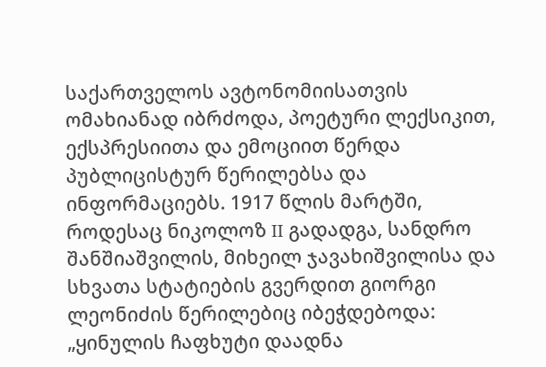საქართველოს ავტონომიისათვის ომახიანად იბრძოდა, პოეტური ლექსიკით, ექსპრესიითა და ემოციით წერდა პუბლიცისტურ წერილებსა და ინფორმაციებს. 1917 წლის მარტში, როდესაც ნიკოლოზ II გადადგა, სანდრო შანშიაშვილის, მიხეილ ჯავახიშვილისა და სხვათა სტატიების გვერდით გიორგი ლეონიძის წერილებიც იბეჭდებოდა: „ყინულის ჩაფხუტი დაადნა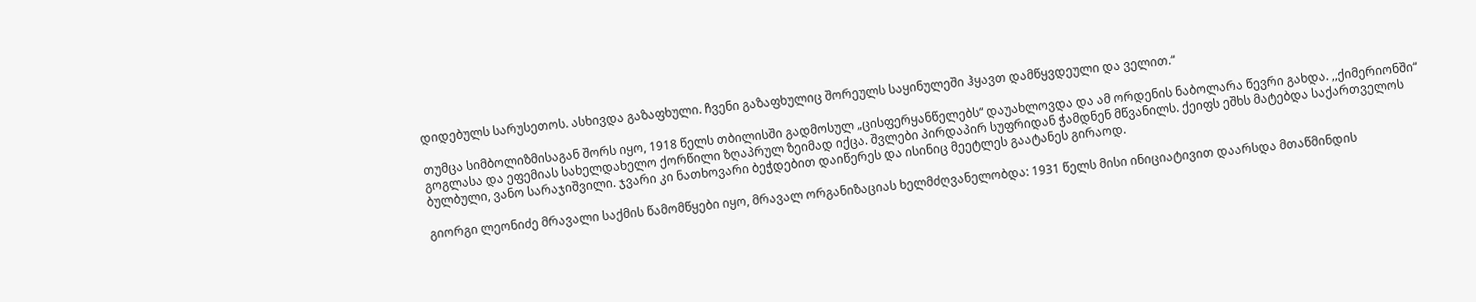დიდებულს სარუსეთოს. ასხივდა გაზაფხული. ჩვენი გაზაფხულიც შორეულს საყინულეში ჰყავთ დამწყვდეული და ველით.“

თუმცა სიმბოლიზმისაგან შორს იყო, 1918 წელს თბილისში გადმოსულ „ცისფერყანწელებს“ დაუახლოვდა და ამ ორდენის ნაბოლარა წევრი გახდა. ,,ქიმერიონში“ გოგლასა და ეფემიას სახელდახელო ქორწილი ზღაპრულ ზეიმად იქცა. შვლები პირდაპირ სუფრიდან ჭამდნენ მწვანილს. ქეიფს ეშხს მატებდა საქართველოს ბულბული, ვანო სარაჯიშვილი. ჯვარი კი ნათხოვარი ბეჭდებით დაიწერეს და ისინიც მეეტლეს გაატანეს გირაოდ.

გიორგი ლეონიძე მრავალი საქმის წამომწყები იყო, მრავალ ორგანიზაციას ხელმძღვანელობდა: 1931 წელს მისი ინიციატივით დაარსდა მთაწმინდის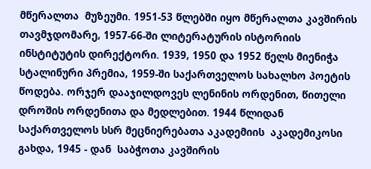მწერალთა  მუზეუმი. 1951-53 წლებში იყო მწერალთა კავშირის თავმჯდომარე, 1957-66-ში ლიტერატურის ისტორიის ინსტიტუტის დირექტორი. 1939, 1950 და 1952 წელს მიენიჭა სტალინური პრემია, 1959-ში საქართველოს სახალხო პოეტის წოდება. ორჯერ დააჯილდოვეს ლენინის ორდენით, წითელი დროშის ორდენითა და მედლებით. 1944 წლიდან  საქართველოს სსრ მეცნიერებათა აკადემიის  აკადემიკოსი გახდა, 1945 - დან  საბჭოთა კავშირის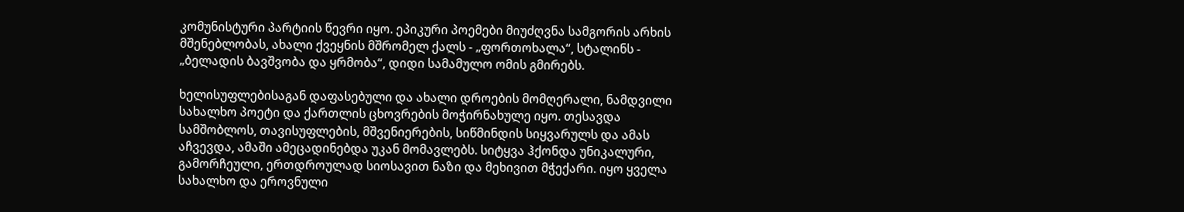კომუნისტური პარტიის წევრი იყო. ეპიკური პოემები მიუძღვნა სამგორის არხის მშენებლობას, ახალი ქვეყნის მშრომელ ქალს - „ფორთოხალა“, სტალინს - „ბელადის ბავშვობა და ყრმობა“, დიდი სამამულო ომის გმირებს.

ხელისუფლებისაგან დაფასებული და ახალი დროების მომღერალი, ნამდვილი სახალხო პოეტი და ქართლის ცხოვრების მოჭირნახულე იყო. თესავდა სამშობლოს, თავისუფლების, მშვენიერების, სიწმინდის სიყვარულს და ამას აჩვევდა, ამაში ამეცადინებდა უკან მომავლებს. სიტყვა ჰქონდა უნიკალური, გამორჩეული, ერთდროულად სიოსავით ნაზი და მეხივით მჭექარი. იყო ყველა სახალხო და ეროვნული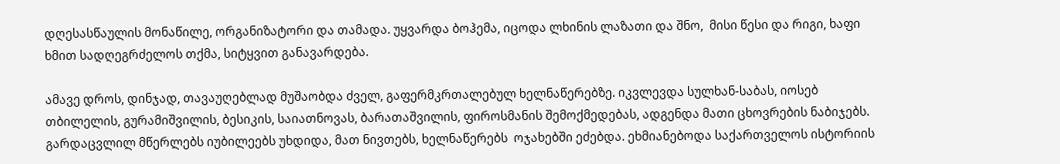დღესასწაულის მონაწილე, ორგანიზატორი და თამადა. უყვარდა ბოჰემა, იცოდა ლხინის ლაზათი და შნო,  მისი წესი და რიგი, ხაფი ხმით სადღეგრძელოს თქმა, სიტყვით განავარდება.

ამავე დროს, დინჯად, თავაუღებლად მუშაობდა ძველ, გაფერმკრთალებულ ხელნაწერებზე. იკვლევდა სულხან-საბას, იოსებ თბილელის, გურამიშვილის, ბესიკის, საიათნოვას, ბარათაშვილის, ფიროსმანის შემოქმედებას, ადგენდა მათი ცხოვრების ნაბიჯებს. გარდაცვლილ მწერლებს იუბილეებს უხდიდა, მათ ნივთებს, ხელნაწერებს  ოჯახებში ეძებდა. ეხმიანებოდა საქართველოს ისტორიის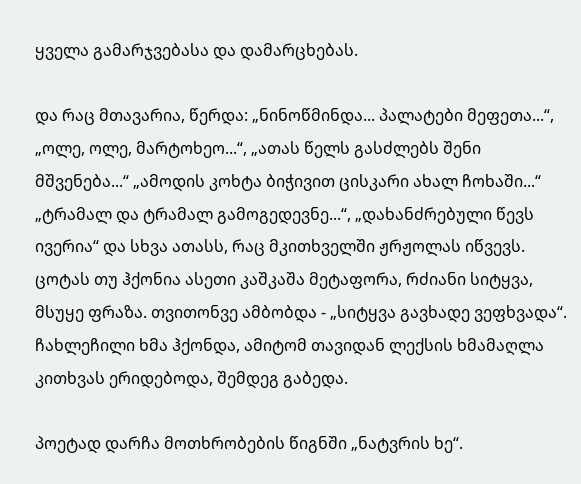ყველა გამარჯვებასა და დამარცხებას.

და რაც მთავარია, წერდა: „ნინოწმინდა... პალატები მეფეთა...“, „ოლე, ოლე, მარტოხეო...“, „ათას წელს გასძლებს შენი მშვენება...“ „ამოდის კოხტა ბიჭივით ცისკარი ახალ ჩოხაში...“ „ტრამალ და ტრამალ გამოგედევნე...“, „დახანძრებული წევს  ივერია“ და სხვა ათასს, რაც მკითხველში ჟრჟოლას იწვევს. ცოტას თუ ჰქონია ასეთი კაშკაშა მეტაფორა, რძიანი სიტყვა, მსუყე ფრაზა. თვითონვე ამბობდა - „სიტყვა გავხადე ვეფხვადა“. ჩახლეჩილი ხმა ჰქონდა, ამიტომ თავიდან ლექსის ხმამაღლა კითხვას ერიდებოდა, შემდეგ გაბედა.

პოეტად დარჩა მოთხრობების წიგნში „ნატვრის ხე“.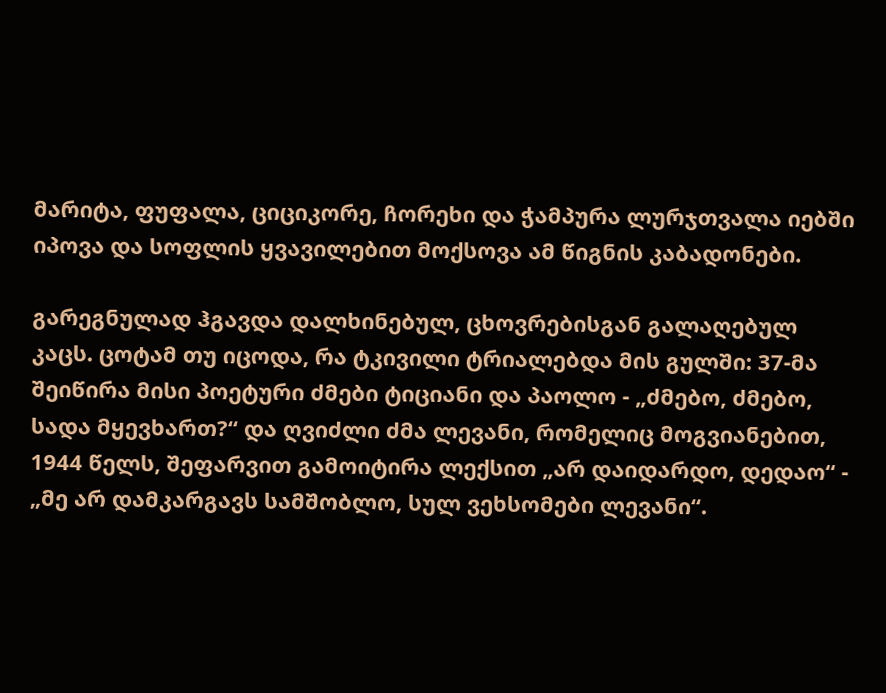მარიტა, ფუფალა, ციციკორე, ჩორეხი და ჭამპურა ლურჯთვალა იებში იპოვა და სოფლის ყვავილებით მოქსოვა ამ წიგნის კაბადონები.

გარეგნულად ჰგავდა დალხინებულ, ცხოვრებისგან გალაღებულ კაცს. ცოტამ თუ იცოდა, რა ტკივილი ტრიალებდა მის გულში: 37-მა შეიწირა მისი პოეტური ძმები ტიციანი და პაოლო - „ძმებო, ძმებო, სადა მყევხართ?“ და ღვიძლი ძმა ლევანი, რომელიც მოგვიანებით, 1944 წელს, შეფარვით გამოიტირა ლექსით „არ დაიდარდო, დედაო“ - „მე არ დამკარგავს სამშობლო, სულ ვეხსომები ლევანი“.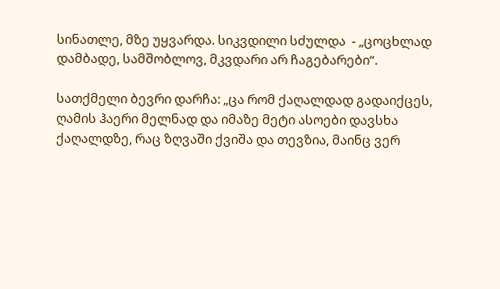სინათლე, მზე უყვარდა. სიკვდილი სძულდა  - „ცოცხლად დამბადე, სამშობლოვ, მკვდარი არ ჩაგებარები“.

სათქმელი ბევრი დარჩა: „ცა რომ ქაღალდად გადაიქცეს, ღამის ჰაერი მელნად და იმაზე მეტი ასოები დავსხა ქაღალდზე, რაც ზღვაში ქვიშა და თევზია, მაინც ვერ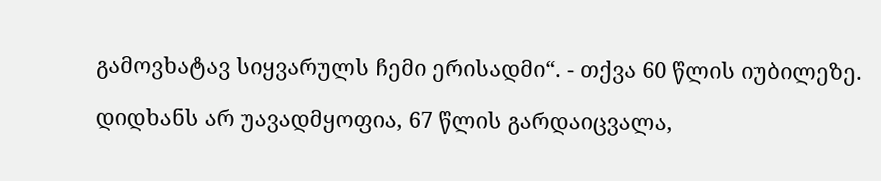გამოვხატავ სიყვარულს ჩემი ერისადმი“. - თქვა 60 წლის იუბილეზე.

დიდხანს არ უავადმყოფია, 67 წლის გარდაიცვალა,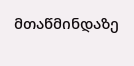მთაწმინდაზე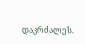დაკრძალეს.